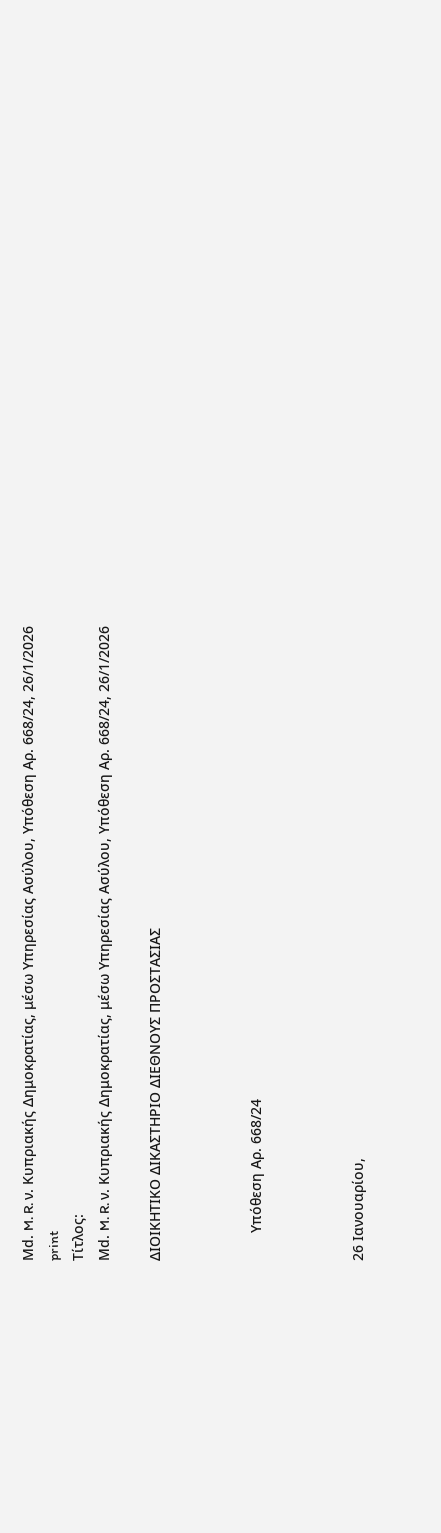Μd. M. R. ν. Κυπριακής Δημοκρατίας, μέσω Υπηρεσίας Ασύλου, Υπόθεση Αρ. 668/24, 26/1/2026
print
Τίτλος:
Μd. M. R. ν. Κυπριακής Δημοκρατίας, μέσω Υπηρεσίας Ασύλου, Υπόθεση Αρ. 668/24, 26/1/2026

ΔΙΟΙΚΗΤΙΚΟ ΔΙΚΑΣΤΗΡΙΟ ΔΙΕΘΝΟΥΣ ΠΡΟΣΤΑΣΙΑΣ



       Υπόθεση Αρ. 668/24



26 Ιανουαρίου,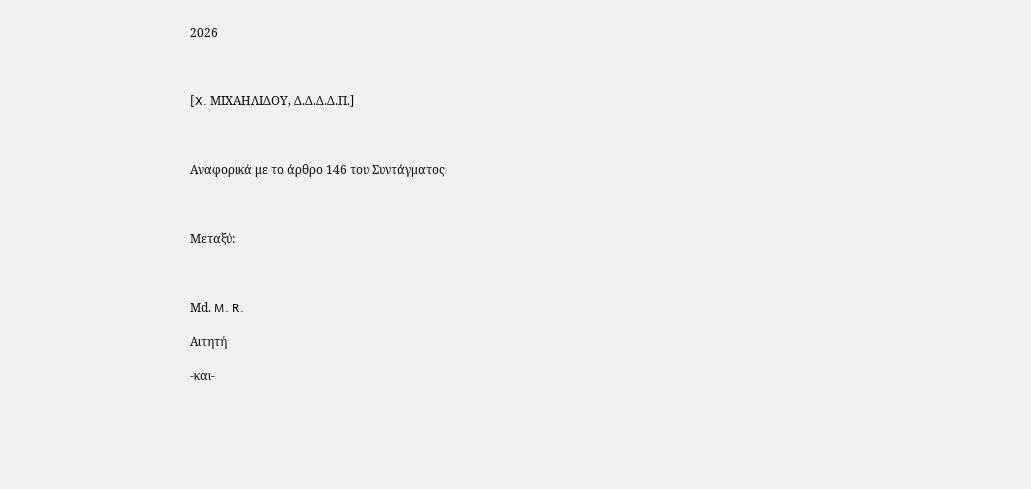2026



[X. ΜΙΧΑΗΛΙΔΟΥ, Δ.Δ.Δ.Δ.Π.]



Αναφορικά με το άρθρο 146 του Συντάγματος



Μεταξύ:



Μd. M. R.

Αιτητή

-και-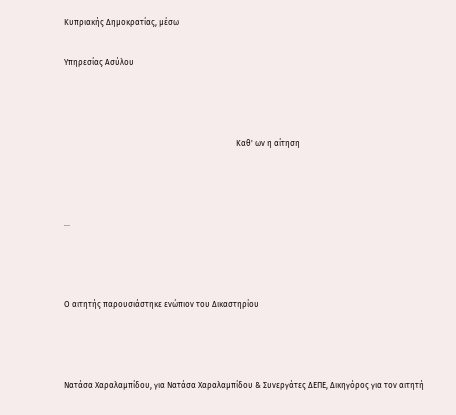Κυπριακής Δημοκρατίας, μέσω

Υπηρεσίας Ασύλου



                                                                                      Καθ' ων η αίτηση



...



Ο αιτητής παρουσιάστηκε ενώπιον του Δικαστηρίου



Νατάσα Χαραλαμπίδου, για Νατάσα Χαραλαμπίδου & Συνεργάτες ΔΕΠΕ, Δικηγόρος για τον αιτητή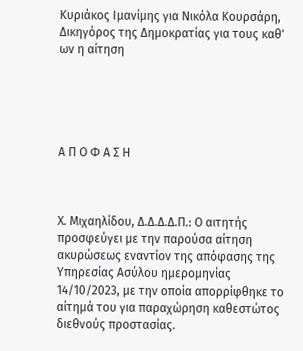Κυριάκος Ιμανίμης για Νικόλα Κουρσάρη, Δικηγόρος της Δημοκρατίας για τους καθ' ων η αίτηση





Α Π Ο Φ Α Σ Η



Χ. Μιχαηλίδου, Δ.Δ.Δ.Δ.Π.: Ο αιτητής προσφεύγει με την παρούσα αίτηση ακυρώσεως εναντίον της απόφασης της Υπηρεσίας Ασύλου ημερομηνίας 14/10/2023, με την οποία απορρίφθηκε το αίτημά του για παραχώρηση καθεστώτος διεθνούς προστασίας.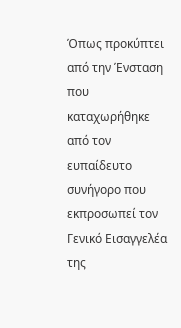Όπως προκύπτει από την Ένσταση που καταχωρήθηκε από τον ευπαίδευτο συνήγορο που εκπροσωπεί τον Γενικό Εισαγγελέα της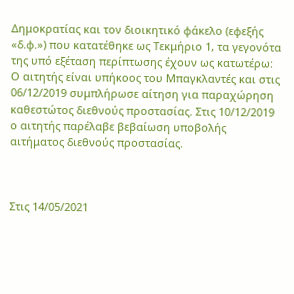Δημοκρατίας και τον διοικητικό φάκελο (εφεξής «δ.φ.») που κατατέθηκε ως Τεκμήριο 1, τα γεγονότα της υπό εξέταση περίπτωσης έχουν ως κατωτέρω: Ο αιτητής είναι υπήκοος του Μπαγκλαντές και στις 06/12/2019 συμπλήρωσε αίτηση για παραχώρηση καθεστώτος διεθνούς προστασίας. Στις 10/12/2019 ο αιτητής παρέλαβε βεβαίωση υποβολής αιτήματος διεθνούς προστασίας.



Στις 14/05/2021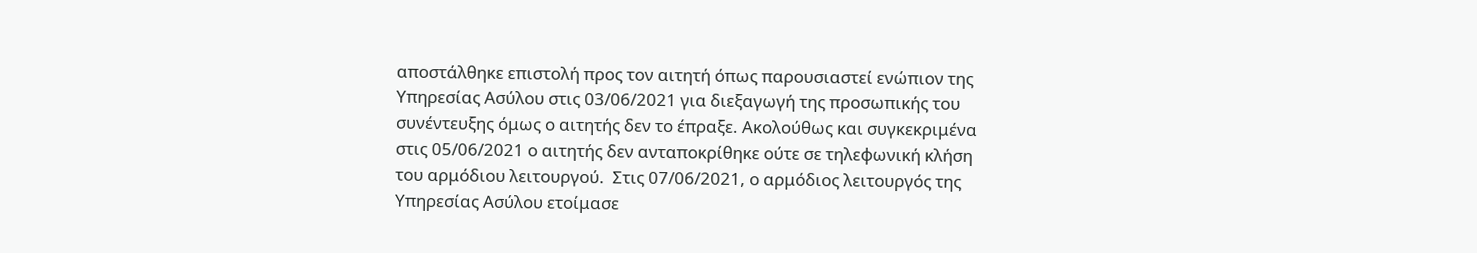αποστάλθηκε επιστολή προς τον αιτητή όπως παρουσιαστεί ενώπιον της Υπηρεσίας Ασύλου στις 03/06/2021 για διεξαγωγή της προσωπικής του συνέντευξης όμως ο αιτητής δεν το έπραξε. Ακολούθως και συγκεκριμένα στις 05/06/2021 ο αιτητής δεν ανταποκρίθηκε ούτε σε τηλεφωνική κλήση του αρμόδιου λειτουργού.  Στις 07/06/2021, ο αρμόδιος λειτουργός της Υπηρεσίας Ασύλου ετοίμασε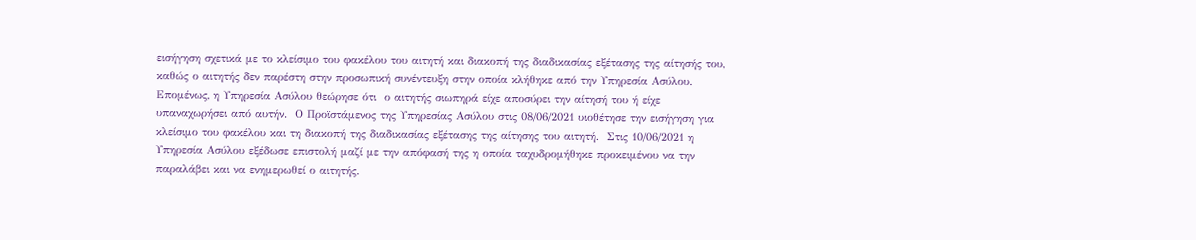εισήγηση σχετικά με το κλείσιμο του φακέλου του αιτητή και διακοπή της διαδικασίας εξέτασης της αίτησής του, καθώς ο αιτητής δεν παρέστη στην προσωπική συνέντευξη στην οποία κλήθηκε από την Υπηρεσία Ασύλου.  Επομένως, η Υπηρεσία Ασύλου θεώρησε ότι  ο αιτητής σιωπηρά είχε αποσύρει την αίτησή του ή είχε υπαναχωρήσει από αυτήν.  Ο Προϊστάμενος της Υπηρεσίας Ασύλου στις 08/06/2021 υιοθέτησε την εισήγηση για κλείσιμο του φακέλου και τη διακοπή της διαδικασίας εξέτασης της αίτησης του αιτητή.  Στις 10/06/2021 η Υπηρεσία Ασύλου εξέδωσε επιστολή μαζί με την απόφασή της η οποία ταχυδρομήθηκε προκειμένου να την παραλάβει και να ενημερωθεί ο αιτητής.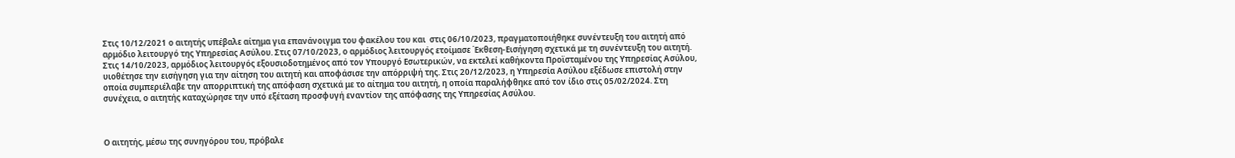Στις 10/12/2021 ο αιτητής υπέβαλε αίτημα για επανάνοιγμα του φακέλου του και  στις 06/10/2023, πραγματοποιήθηκε συνέντευξη του αιτητή από αρμόδιο λειτουργό της Υπηρεσίας Ασύλου. Στις 07/10/2023, ο αρμόδιος λειτουργός ετοίμασε Έκθεση-Εισήγηση σχετικά με τη συνέντευξη του αιτητή. Στις 14/10/2023, αρμόδιος λειτουργός εξουσιοδοτημένος από τον Υπουργό Εσωτερικών, να εκτελεί καθήκοντα Προϊσταμένου της Υπηρεσίας Ασύλου, υιοθέτησε την εισήγηση για την αίτηση του αιτητή και αποφάσισε την απόρριψή της. Στις 20/12/2023, η Υπηρεσία Ασύλου εξέδωσε επιστολή στην οποία συμπεριέλαβε την απορριπτική της απόφαση σχετικά με το αίτημα του αιτητή, η οποία παραλήφθηκε από τον ίδιο στις 05/02/2024. Στη συνέχεια, ο αιτητής καταχώρησε την υπό εξέταση προσφυγή εναντίον της απόφασης της Υπηρεσίας Ασύλου.



Ο αιτητής, μέσω της συνηγόρου του, πρόβαλε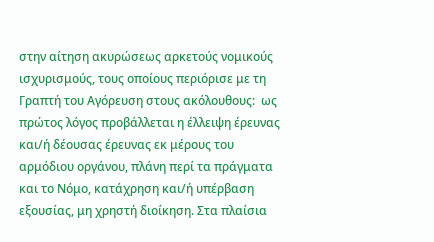στην αίτηση ακυρώσεως αρκετούς νομικούς ισχυρισμούς, τους οποίους περιόρισε με τη Γραπτή του Αγόρευση στους ακόλουθους:  ως πρώτος λόγος προβάλλεται η έλλειψη έρευνας και/ή δέουσας έρευνας εκ μέρους του αρμόδιου οργάνου, πλάνη περί τα πράγματα και το Νόμο, κατάχρηση και/ή υπέρβαση εξουσίας, μη χρηστή διοίκηση. Στα πλαίσια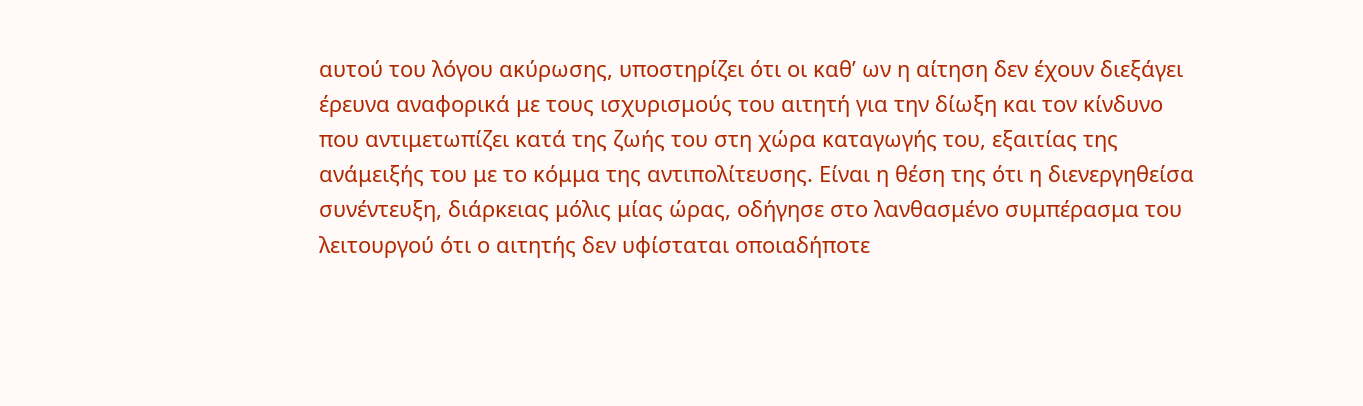αυτού του λόγου ακύρωσης, υποστηρίζει ότι οι καθ’ ων η αίτηση δεν έχουν διεξάγει έρευνα αναφορικά με τους ισχυρισμούς του αιτητή για την δίωξη και τον κίνδυνο που αντιμετωπίζει κατά της ζωής του στη χώρα καταγωγής του, εξαιτίας της ανάμειξής του με το κόμμα της αντιπολίτευσης. Είναι η θέση της ότι η διενεργηθείσα συνέντευξη, διάρκειας μόλις μίας ώρας, οδήγησε στο λανθασμένο συμπέρασμα του λειτουργού ότι ο αιτητής δεν υφίσταται οποιαδήποτε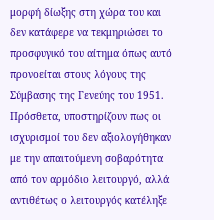μορφή δίωξης στη χώρα του και δεν κατάφερε να τεκμηριώσει το προσφυγικό του αίτημα όπως αυτό προνοείται στους λόγους της Σύμβασης της Γενεύης του 1951.  Πρόσθετα, υποστηρίζουν πως οι ισχυρισμοί του δεν αξιολογήθηκαν με την απαιτούμενη σοβαρότητα από τον αρμόδιο λειτουργό, αλλά αντιθέτως ο λειτουργός κατέληξε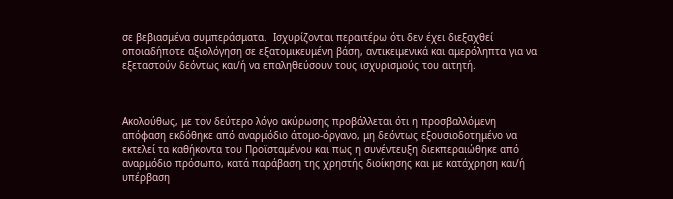σε βεβιασμένα συμπεράσματα.  Ισχυρίζονται περαιτέρω ότι δεν έχει διεξαχθεί οποιαδήποτε αξιολόγηση σε εξατομικευμένη βάση, αντικειμενικά και αμερόληπτα για να εξεταστούν δεόντως και/ή να επαληθεύσουν τους ισχυρισμούς του αιτητή.



Ακολούθως, με τον δεύτερο λόγο ακύρωσης προβάλλεται ότι η προσβαλλόμενη απόφαση εκδόθηκε από αναρμόδιο άτομο-όργανο, μη δεόντως εξουσιοδοτημένο να εκτελεί τα καθήκοντα του Προϊσταμένου και πως η συνέντευξη διεκπεραιώθηκε από αναρμόδιο πρόσωπο, κατά παράβαση της χρηστής διοίκησης και με κατάχρηση και/ή υπέρβαση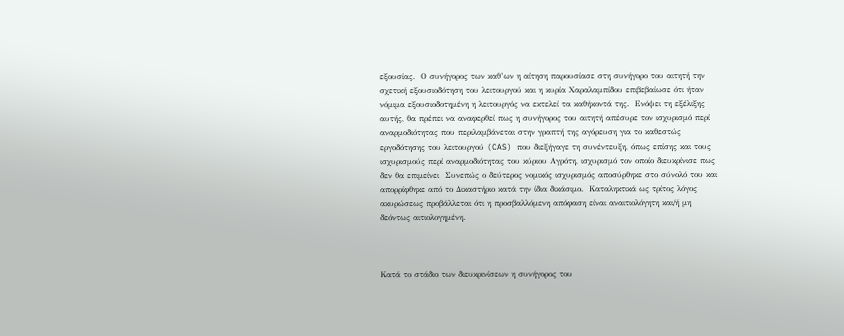εξουσίας.  Ο συνήγορος των καθ’ων η αίτηση παρουσίασε στη συνήγορο του αιτητή την σχετική εξουσιοδότηση του λειτουργού και η κυρία Χαραλαμπίδου επιβεβαίωσε ότι ήταν νόμιμα εξουσιοδοτημένη η λειτουργός να εκτελεί τα καθήκοντά της.  Ενόψει τη εξέλιξης αυτής, θα πρέπει να αναφερθεί πως η συνήγορος του αιτητή απέσυρε τον ισχυρισμό περί αναρμοδιότητας που περιλαμβάνεται στην γραπτή της αγόρευση για το καθεστώς εργοδότησης του λειτουργού (CAS) που διεξήγαγε τη συνέντευξη, όπως επίσης και τους ισχυρισμούς περί αναρμοδιότητας του κύριου Αγρότη, ισχυρισμό τον οποίο διευκρίνισε πως δεν θα επιμείνει  Συνεπώς ο δεύτερος νομικός ισχυρισμός αποσύρθηκε στο σύνολό του και απορρίφθηκε από το Δικαστήριο κατά την ίδια δικάσιμο.  Καταληκτικά ως τρίτος λόγος ακυρώσεως προβάλλεται ότι η προσβαλλόμενη απόφαση είναι αναιτιολόγητη και/ή μη δεόντως αιτιολογημένη.



Κατά το στάδιο των διευκρινίσεων η συνήγορος του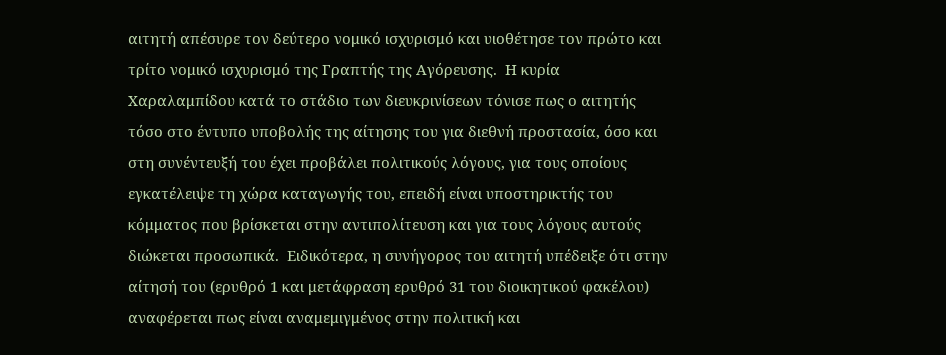αιτητή απέσυρε τον δεύτερο νομικό ισχυρισμό και υιοθέτησε τον πρώτο και τρίτο νομικό ισχυρισμό της Γραπτής της Αγόρευσης.  Η κυρία Χαραλαμπίδου κατά το στάδιο των διευκρινίσεων τόνισε πως ο αιτητής τόσο στο έντυπο υποβολής της αίτησης του για διεθνή προστασία, όσο και στη συνέντευξή του έχει προβάλει πολιτικούς λόγους, για τους οποίους εγκατέλειψε τη χώρα καταγωγής του, επειδή είναι υποστηρικτής του κόμματος που βρίσκεται στην αντιπολίτευση και για τους λόγους αυτούς διώκεται προσωπικά.  Ειδικότερα, η συνήγορος του αιτητή υπέδειξε ότι στην αίτησή του (ερυθρό 1 και μετάφραση ερυθρό 31 του διοικητικού φακέλου) αναφέρεται πως είναι αναμεμιγμένος στην πολιτική και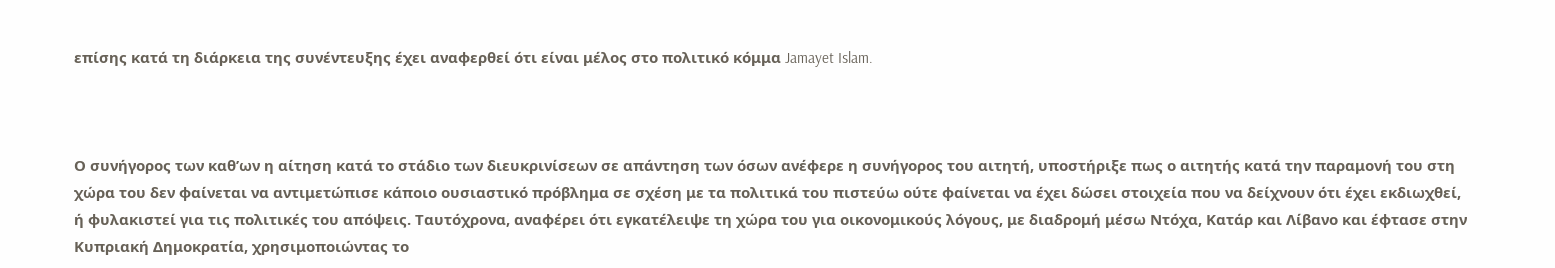επίσης κατά τη διάρκεια της συνέντευξης έχει αναφερθεί ότι είναι μέλος στο πολιτικό κόμμα Jamayet Islam.



Ο συνήγορος των καθ’ων η αίτηση κατά το στάδιο των διευκρινίσεων σε απάντηση των όσων ανέφερε η συνήγορος του αιτητή, υποστήριξε πως ο αιτητής κατά την παραμονή του στη χώρα του δεν φαίνεται να αντιμετώπισε κάποιο ουσιαστικό πρόβλημα σε σχέση με τα πολιτικά του πιστεύω ούτε φαίνεται να έχει δώσει στοιχεία που να δείχνουν ότι έχει εκδιωχθεί, ή φυλακιστεί για τις πολιτικές του απόψεις. Ταυτόχρονα, αναφέρει ότι εγκατέλειψε τη χώρα του για οικονομικούς λόγους, με διαδρομή μέσω Ντόχα, Κατάρ και Λίβανο και έφτασε στην Κυπριακή Δημοκρατία, χρησιμοποιώντας το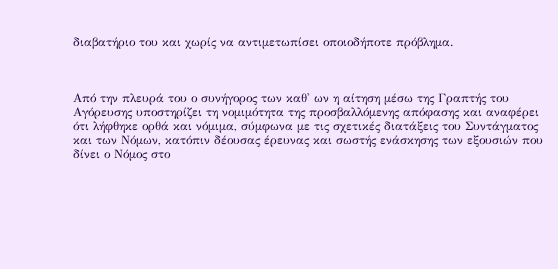διαβατήριο του και χωρίς να αντιμετωπίσει οποιοδήποτε πρόβλημα.



Από την πλευρά του ο συνήγορος των καθ' ων η αίτηση μέσω της Γραπτής του Αγόρευσης υποστηρίζει τη νομιμότητα της προσβαλλόμενης απόφασης και αναφέρει ότι λήφθηκε ορθά και νόμιμα, σύμφωνα με τις σχετικές διατάξεις του Συντάγματος και των Νόμων, κατόπιν δέουσας έρευνας και σωστής ενάσκησης των εξουσιών που δίνει ο Νόμος στο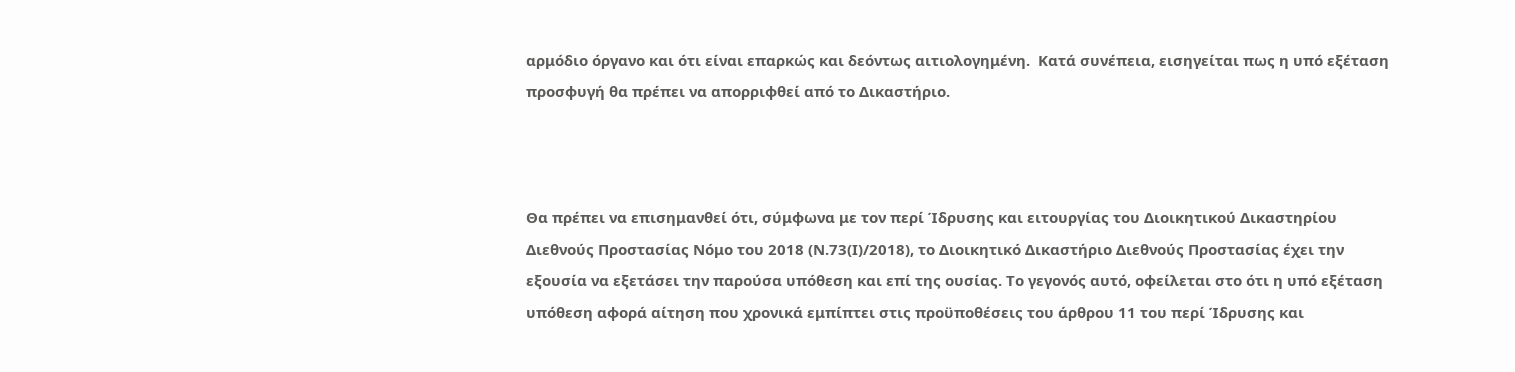αρμόδιο όργανο και ότι είναι επαρκώς και δεόντως αιτιολογημένη.  Κατά συνέπεια, εισηγείται πως η υπό εξέταση προσφυγή θα πρέπει να απορριφθεί από το Δικαστήριο.



Θα πρέπει να επισημανθεί ότι, σύμφωνα με τον περί Ίδρυσης και ειτουργίας του Διοικητικού Δικαστηρίου Διεθνούς Προστασίας Νόμο του 2018 (Ν.73(Ι)/2018), το Διοικητικό Δικαστήριο Διεθνούς Προστασίας έχει την εξουσία να εξετάσει την παρούσα υπόθεση και επί της ουσίας. Το γεγονός αυτό, οφείλεται στο ότι η υπό εξέταση υπόθεση αφορά αίτηση που χρονικά εμπίπτει στις προϋποθέσεις του άρθρου 11 του περί Ίδρυσης και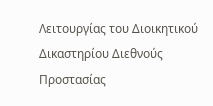Λειτουργίας του Διοικητικού Δικαστηρίου Διεθνούς Προστασίας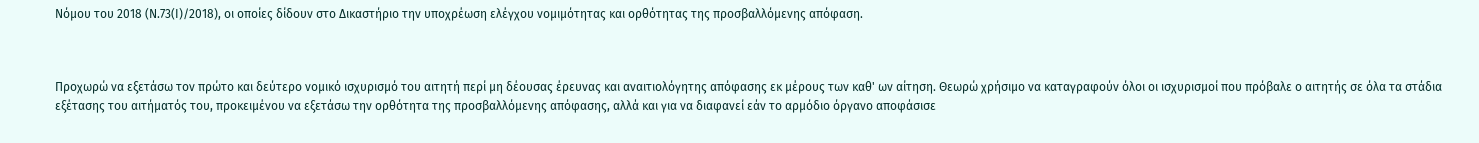Νόμου του 2018 (Ν.73(Ι)/2018), οι οποίες δίδουν στο Δικαστήριο την υποχρέωση ελέγχου νομιμότητας και ορθότητας της προσβαλλόμενης απόφαση.



Προχωρώ να εξετάσω τον πρώτο και δεύτερο νομικό ισχυρισμό του αιτητή περί μη δέουσας έρευνας και αναιτιολόγητης απόφασης εκ μέρους των καθ' ων αίτηση. Θεωρώ χρήσιμο να καταγραφούν όλοι οι ισχυρισμοί που πρόβαλε ο αιτητής σε όλα τα στάδια εξέτασης του αιτήματός του, προκειμένου να εξετάσω την ορθότητα της προσβαλλόμενης απόφασης, αλλά και για να διαφανεί εάν το αρμόδιο όργανο αποφάσισε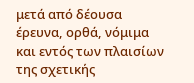μετά από δέουσα έρευνα, ορθά, νόμιμα και εντός των πλαισίων της σχετικής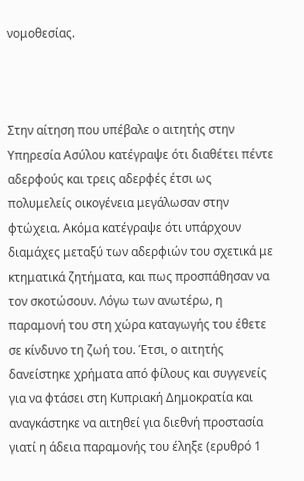νομοθεσίας.



Στην αίτηση που υπέβαλε ο αιτητής στην Υπηρεσία Ασύλου κατέγραψε ότι διαθέτει πέντε αδερφούς και τρεις αδερφές έτσι ως πολυμελείς οικογένεια μεγάλωσαν στην φτώχεια. Ακόμα κατέγραψε ότι υπάρχουν διαμάχες μεταξύ των αδερφιών του σχετικά με κτηματικά ζητήματα, και πως προσπάθησαν να τον σκοτώσουν. Λόγω των ανωτέρω, η παραμονή του στη χώρα καταγωγής του έθετε σε κίνδυνο τη ζωή του. Έτσι, ο αιτητής δανείστηκε χρήματα από φίλους και συγγενείς για να φτάσει στη Κυπριακή Δημοκρατία και αναγκάστηκε να αιτηθεί για διεθνή προστασία γιατί η άδεια παραμονής του έληξε (ερυθρό 1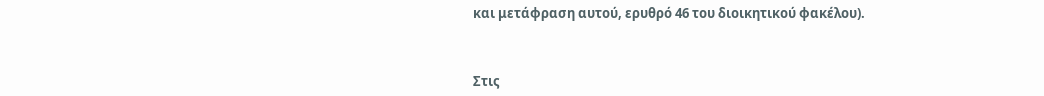και μετάφραση αυτού, ερυθρό 46 του διοικητικού φακέλου).



Στις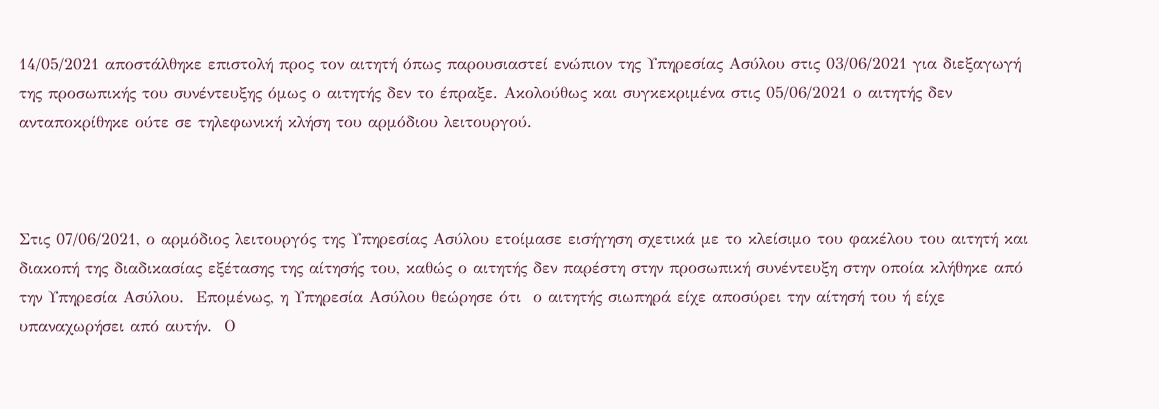14/05/2021 αποστάλθηκε επιστολή προς τον αιτητή όπως παρουσιαστεί ενώπιον της Υπηρεσίας Ασύλου στις 03/06/2021 για διεξαγωγή της προσωπικής του συνέντευξης όμως ο αιτητής δεν το έπραξε. Ακολούθως και συγκεκριμένα στις 05/06/2021 ο αιτητής δεν ανταποκρίθηκε ούτε σε τηλεφωνική κλήση του αρμόδιου λειτουργού.



Στις 07/06/2021, ο αρμόδιος λειτουργός της Υπηρεσίας Ασύλου ετοίμασε εισήγηση σχετικά με το κλείσιμο του φακέλου του αιτητή και διακοπή της διαδικασίας εξέτασης της αίτησής του, καθώς ο αιτητής δεν παρέστη στην προσωπική συνέντευξη στην οποία κλήθηκε από την Υπηρεσία Ασύλου.  Επομένως, η Υπηρεσία Ασύλου θεώρησε ότι  ο αιτητής σιωπηρά είχε αποσύρει την αίτησή του ή είχε υπαναχωρήσει από αυτήν.  Ο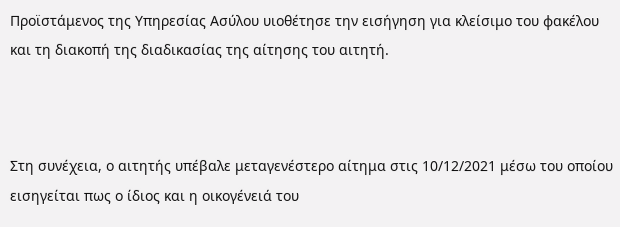Προϊστάμενος της Υπηρεσίας Ασύλου υιοθέτησε την εισήγηση για κλείσιμο του φακέλου και τη διακοπή της διαδικασίας της αίτησης του αιτητή.



Στη συνέχεια, ο αιτητής υπέβαλε μεταγενέστερο αίτημα στις 10/12/2021 μέσω του οποίου εισηγείται πως ο ίδιος και η οικογένειά του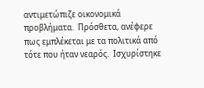αντιμετώπιζε οικονομικά προβλήματα.  Πρόσθετα, ανέφερε πως εμπλέκεται με τα πολιτικά από τότε που ήταν νεαρός.  Ισχυρίστηκε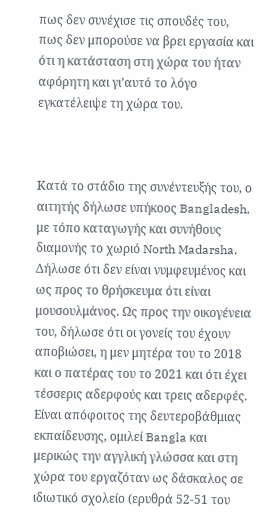πως δεν συνέχισε τις σπουδές του, πως δεν μπορούσε να βρει εργασία και ότι η κατάσταση στη χώρα του ήταν αφόρητη και γι’αυτό το λόγο εγκατέλειψε τη χώρα του.



Κατά το στάδιο της συνέντευξής του, ο αιτητής δήλωσε υπήκοος Bangladesh, με τόπο καταγωγής και συνήθους διαμονής το χωριό North Madarsha. Δήλωσε ότι δεν είναι νυμφευμένος και ως προς το θρήσκευμα ότι είναι μουσουλμάνος. Ως προς την οικογένεια του, δήλωσε ότι οι γονείς του έχουν αποβιώσει, η μεν μητέρα του το 2018 και ο πατέρας του το 2021 και ότι έχει τέσσερις αδερφούς και τρεις αδερφές. Είναι απόφοιτος της δευτεροβάθμιας εκπαίδευσης, ομιλεί Bangla και μερικώς την αγγλική γλώσσα και στη χώρα του εργαζόταν ως δάσκαλος σε ιδιωτικό σχολείο (ερυθρά 52-51 του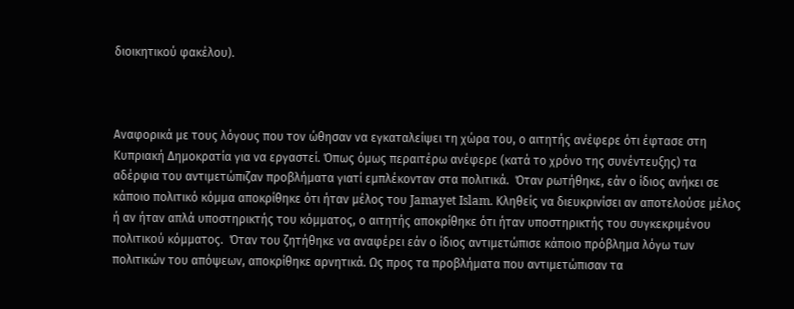διοικητικού φακέλου).



Αναφορικά με τους λόγους που τον ώθησαν να εγκαταλείψει τη χώρα του, ο αιτητής ανέφερε ότι έφτασε στη Κυπριακή Δημοκρατία για να εργαστεί. Όπως όμως περαιτέρω ανέφερε (κατά το χρόνο της συνέντευξης) τα αδέρφια του αντιμετώπιζαν προβλήματα γιατί εμπλέκονταν στα πολιτικά.  Όταν ρωτήθηκε, εάν ο ίδιος ανήκει σε κάποιο πολιτικό κόμμα αποκρίθηκε ότι ήταν μέλος του Jamayet Islam. Κληθείς να διευκρινίσει αν αποτελούσε μέλος ή αν ήταν απλά υποστηρικτής του κόμματος, ο αιτητής αποκρίθηκε ότι ήταν υποστηρικτής του συγκεκριμένου πολιτικού κόμματος.  Όταν του ζητήθηκε να αναφέρει εάν ο ίδιος αντιμετώπισε κάποιο πρόβλημα λόγω των πολιτικών του απόψεων, αποκρίθηκε αρνητικά. Ως προς τα προβλήματα που αντιμετώπισαν τα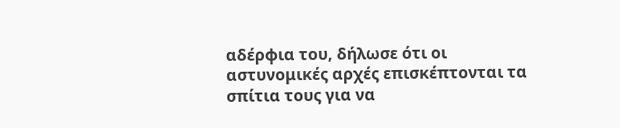αδέρφια του, δήλωσε ότι οι αστυνομικές αρχές επισκέπτονται τα σπίτια τους για να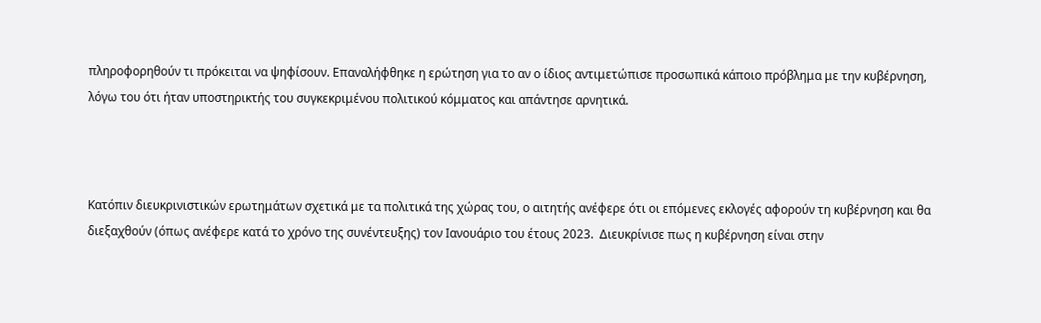πληροφορηθούν τι πρόκειται να ψηφίσουν. Επαναλήφθηκε η ερώτηση για το αν ο ίδιος αντιμετώπισε προσωπικά κάποιο πρόβλημα με την κυβέρνηση, λόγω του ότι ήταν υποστηρικτής του συγκεκριμένου πολιτικού κόμματος και απάντησε αρνητικά.



Κατόπιν διευκρινιστικών ερωτημάτων σχετικά με τα πολιτικά της χώρας του, ο αιτητής ανέφερε ότι οι επόμενες εκλογές αφορούν τη κυβέρνηση και θα διεξαχθούν (όπως ανέφερε κατά το χρόνο της συνέντευξης) τον Ιανουάριο του έτους 2023.  Διευκρίνισε πως η κυβέρνηση είναι στην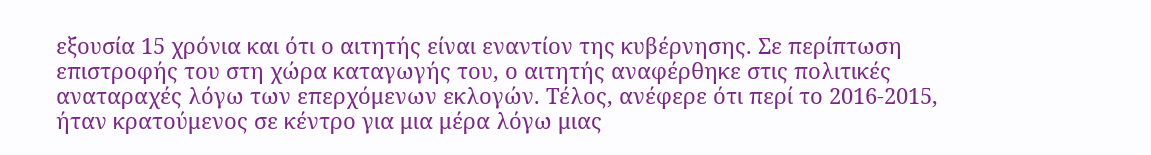εξουσία 15 χρόνια και ότι ο αιτητής είναι εναντίον της κυβέρνησης. Σε περίπτωση επιστροφής του στη χώρα καταγωγής του, ο αιτητής αναφέρθηκε στις πολιτικές αναταραχές λόγω των επερχόμενων εκλογών. Τέλος, ανέφερε ότι περί το 2016-2015, ήταν κρατούμενος σε κέντρο για μια μέρα λόγω μιας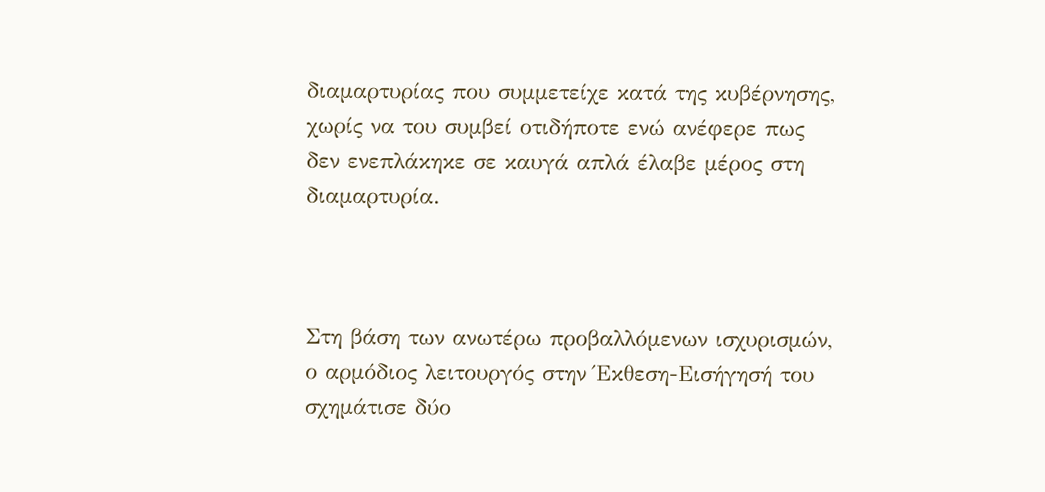διαμαρτυρίας που συμμετείχε κατά της κυβέρνησης, χωρίς να του συμβεί οτιδήποτε ενώ ανέφερε πως δεν ενεπλάκηκε σε καυγά απλά έλαβε μέρος στη διαμαρτυρία.



Στη βάση των ανωτέρω προβαλλόμενων ισχυρισμών, ο αρμόδιος λειτουργός στην Έκθεση-Εισήγησή του σχημάτισε δύο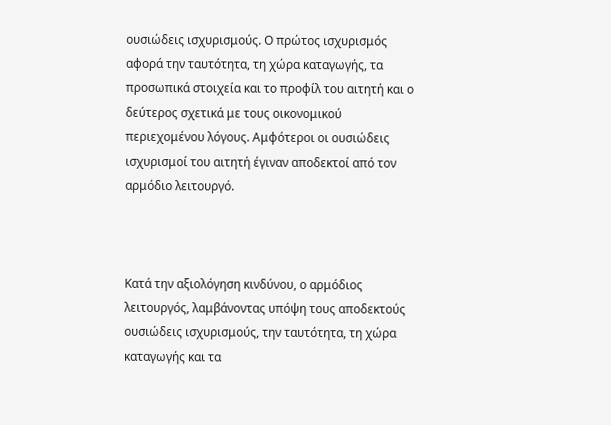ουσιώδεις ισχυρισμούς. Ο πρώτος ισχυρισμός αφορά την ταυτότητα, τη χώρα καταγωγής, τα προσωπικά στοιχεία και το προφίλ του αιτητή και ο δεύτερος σχετικά με τους οικονομικού περιεχομένου λόγους. Αμφότεροι οι ουσιώδεις ισχυρισμοί του αιτητή έγιναν αποδεκτοί από τον αρμόδιο λειτουργό.



Κατά την αξιολόγηση κινδύνου, ο αρμόδιος λειτουργός, λαμβάνοντας υπόψη τους αποδεκτούς ουσιώδεις ισχυρισμούς, την ταυτότητα, τη χώρα καταγωγής και τα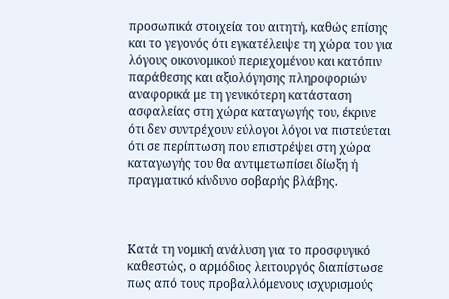προσωπικά στοιχεία του αιτητή, καθώς επίσης και το γεγονός ότι εγκατέλειψε τη χώρα του για λόγους οικονομικού περιεχομένου και κατόπιν παράθεσης και αξιολόγησης πληροφοριών αναφορικά με τη γενικότερη κατάσταση ασφαλείας στη χώρα καταγωγής του, έκρινε ότι δεν συντρέχουν εύλογοι λόγοι να πιστεύεται ότι σε περίπτωση που επιστρέψει στη χώρα καταγωγής του θα αντιμετωπίσει δίωξη ή πραγματικό κίνδυνο σοβαρής βλάβης.



Κατά τη νομική ανάλυση για το προσφυγικό καθεστώς, ο αρμόδιος λειτουργός διαπίστωσε πως από τους προβαλλόμενους ισχυρισμούς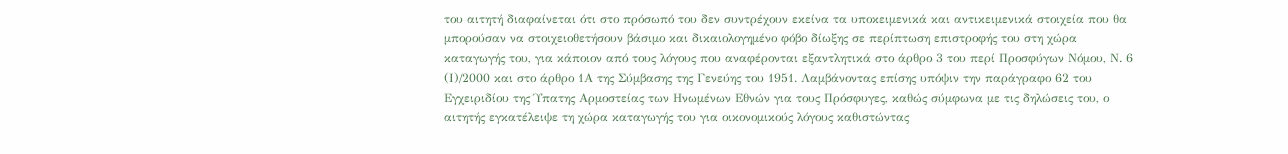του αιτητή διαφαίνεται ότι στο πρόσωπό του δεν συντρέχουν εκείνα τα υποκειμενικά και αντικειμενικά στοιχεία που θα μπορούσαν να στοιχειοθετήσουν βάσιμο και δικαιολογημένο φόβο δίωξης σε περίπτωση επιστροφής του στη χώρα καταγωγής του, για κάποιον από τους λόγους που αναφέρονται εξαντλητικά στο άρθρο 3 του περί Προσφύγων Νόμου, Ν. 6 (Ι)/2000 και στο άρθρο 1Α της Σύμβασης της Γενεύης του 1951. Λαμβάνοντας επίσης υπόψιν την παράγραφο 62 του Εγχειριδίου της Ύπατης Αρμοστείας των Ηνωμένων Εθνών για τους Πρόσφυγες, καθώς σύμφωνα με τις δηλώσεις του, ο αιτητής εγκατέλειψε τη χώρα καταγωγής του για οικονομικούς λόγους καθιστώντας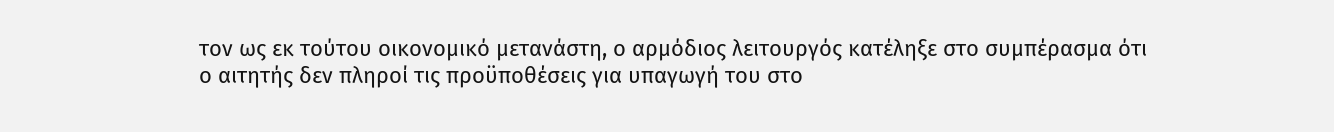τον ως εκ τούτου οικονομικό μετανάστη, ο αρμόδιος λειτουργός κατέληξε στο συμπέρασμα ότι ο αιτητής δεν πληροί τις προϋποθέσεις για υπαγωγή του στο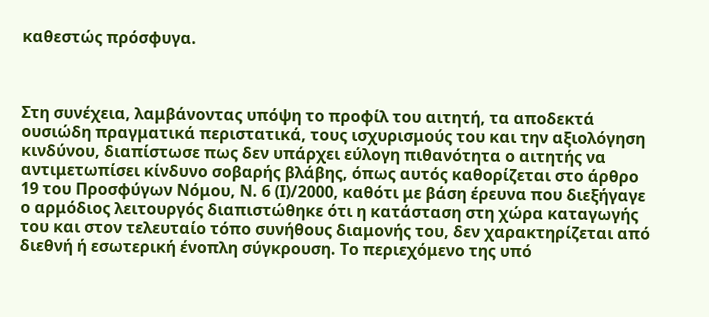καθεστώς πρόσφυγα.



Στη συνέχεια, λαμβάνοντας υπόψη το προφίλ του αιτητή, τα αποδεκτά ουσιώδη πραγματικά περιστατικά, τους ισχυρισμούς του και την αξιολόγηση κινδύνου, διαπίστωσε πως δεν υπάρχει εύλογη πιθανότητα ο αιτητής να αντιμετωπίσει κίνδυνο σοβαρής βλάβης, όπως αυτός καθορίζεται στο άρθρο 19 του Προσφύγων Νόμου, Ν. 6 (Ι)/2000, καθότι με βάση έρευνα που διεξήγαγε ο αρμόδιος λειτουργός διαπιστώθηκε ότι η κατάσταση στη χώρα καταγωγής του και στον τελευταίο τόπο συνήθους διαμονής του, δεν χαρακτηρίζεται από διεθνή ή εσωτερική ένοπλη σύγκρουση. Το περιεχόμενο της υπό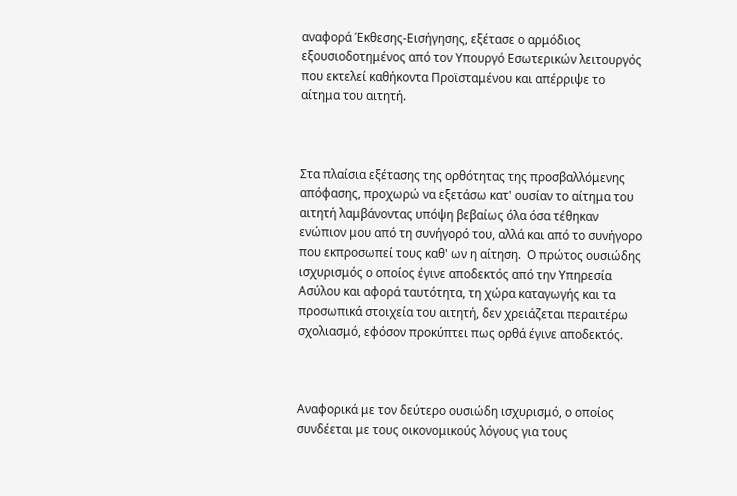αναφορά Έκθεσης-Εισήγησης, εξέτασε ο αρμόδιος εξουσιοδοτημένος από τον Υπουργό Εσωτερικών λειτουργός που εκτελεί καθήκοντα Προϊσταμένου και απέρριψε το αίτημα του αιτητή.



Στα πλαίσια εξέτασης της ορθότητας της προσβαλλόμενης απόφασης, προχωρώ να εξετάσω κατ' ουσίαν το αίτημα του αιτητή λαμβάνοντας υπόψη βεβαίως όλα όσα τέθηκαν ενώπιον μου από τη συνήγορό του, αλλά και από το συνήγορο που εκπροσωπεί τους καθ' ων η αίτηση.  Ο πρώτος ουσιώδης ισχυρισμός ο οποίος έγινε αποδεκτός από την Υπηρεσία Ασύλου και αφορά ταυτότητα, τη χώρα καταγωγής και τα προσωπικά στοιχεία του αιτητή, δεν χρειάζεται περαιτέρω σχολιασμό, εφόσον προκύπτει πως ορθά έγινε αποδεκτός.



Αναφορικά με τον δεύτερο ουσιώδη ισχυρισμό, ο οποίος συνδέεται με τους οικονομικούς λόγους για τους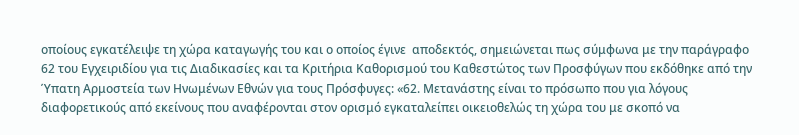οποίους εγκατέλειψε τη χώρα καταγωγής του και ο οποίος έγινε  αποδεκτός, σημειώνεται πως σύμφωνα με την παράγραφο 62 του Εγχειριδίου για τις Διαδικασίες και τα Κριτήρια Καθορισμού του Καθεστώτος των Προσφύγων που εκδόθηκε από την Ύπατη Αρμοστεία των Ηνωμένων Εθνών για τους Πρόσφυγες: «62. Μετανάστης είναι το πρόσωπο που για λόγους διαφορετικούς από εκείνους που αναφέρονται στον ορισμό εγκαταλείπει οικειοθελώς τη χώρα του με σκοπό να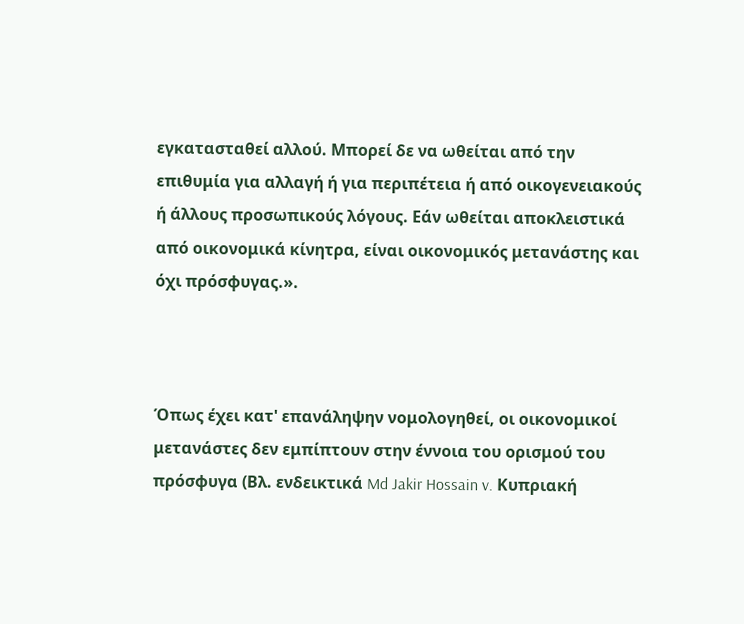εγκατασταθεί αλλού. Μπορεί δε να ωθείται από την επιθυμία για αλλαγή ή για περιπέτεια ή από οικογενειακούς ή άλλους προσωπικούς λόγους. Εάν ωθείται αποκλειστικά από οικονομικά κίνητρα, είναι οικονομικός μετανάστης και όχι πρόσφυγας.».



Όπως έχει κατ' επανάληψην νομολογηθεί, οι οικονομικοί μετανάστες δεν εμπίπτουν στην έννοια του ορισμού του πρόσφυγα (Βλ. ενδεικτικά Md Jakir Hossain v. Κυπριακή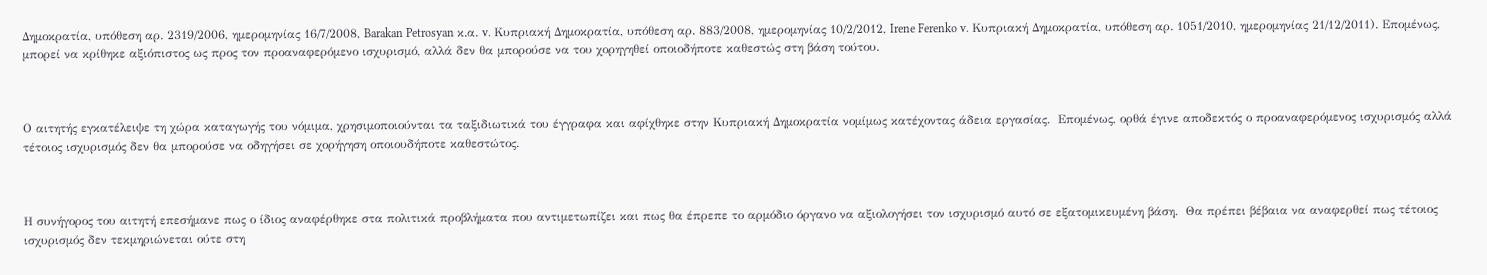Δημοκρατία, υπόθεση αρ. 2319/2006, ημερομηνίας 16/7/2008, Barakan Petrosyan κ.α. v. Κυπριακή Δημοκρατία, υπόθεση αρ. 883/2008, ημερομηνίας 10/2/2012, Irene Ferenko v. Κυπριακή Δημοκρατία, υπόθεση αρ. 1051/2010, ημερομηνίας 21/12/2011). Επομένως, μπορεί να κρίθηκε αξιόπιστος ως προς τον προαναφερόμενο ισχυρισμό, αλλά δεν θα μπορούσε να του χορηγηθεί οποιοδήποτε καθεστώς στη βάση τούτου.



Ο αιτητής εγκατέλειψε τη χώρα καταγωγής του νόμιμα, χρησιμοποιούνται τα ταξιδιωτικά του έγγραφα και αφίχθηκε στην Κυπριακή Δημοκρατία νομίμως κατέχοντας άδεια εργασίας.  Επομένως, ορθά έγινε αποδεκτός ο προαναφερόμενος ισχυρισμός αλλά τέτοιος ισχυρισμός δεν θα μπορούσε να οδηγήσει σε χορήγηση οποιουδήποτε καθεστώτος.



Η συνήγορος του αιτητή επεσήμανε πως ο ίδιος αναφέρθηκε στα πολιτικά προβλήματα που αντιμετωπίζει και πως θα έπρεπε το αρμόδιο όργανο να αξιολογήσει τον ισχυρισμό αυτό σε εξατομικευμένη βάση.  Θα πρέπει βέβαια να αναφερθεί πως τέτοιος ισχυρισμός δεν τεκμηριώνεται ούτε στη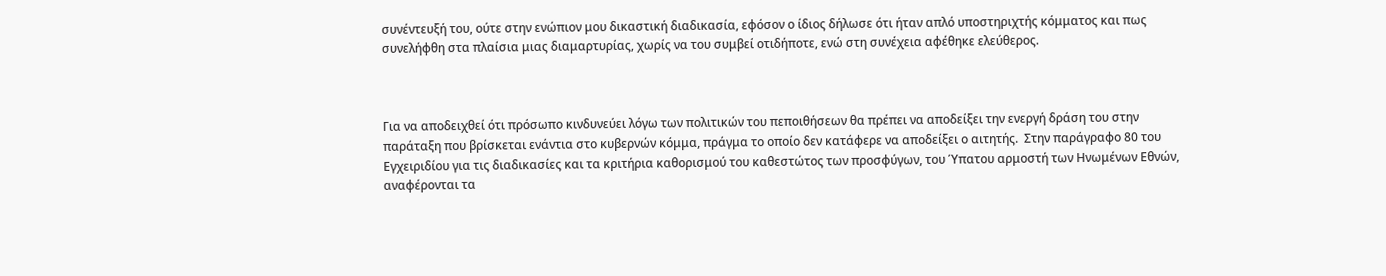συνέντευξή του, ούτε στην ενώπιον μου δικαστική διαδικασία, εφόσον ο ίδιος δήλωσε ότι ήταν απλό υποστηριχτής κόμματος και πως συνελήφθη στα πλαίσια μιας διαμαρτυρίας, χωρίς να του συμβεί οτιδήποτε, ενώ στη συνέχεια αφέθηκε ελεύθερος.



Για να αποδειχθεί ότι πρόσωπο κινδυνεύει λόγω των πολιτικών του πεποιθήσεων θα πρέπει να αποδείξει την ενεργή δράση του στην παράταξη που βρίσκεται ενάντια στο κυβερνών κόμμα, πράγμα το οποίο δεν κατάφερε να αποδείξει ο αιτητής.  Στην παράγραφο 80 του Εγχειριδίου για τις διαδικασίες και τα κριτήρια καθορισμού του καθεστώτος των προσφύγων, του Ύπατου αρμοστή των Ηνωμένων Εθνών, αναφέρονται τα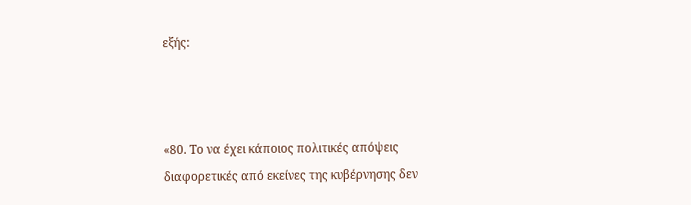εξής:



«80. Το να έχει κάποιος πολιτικές απόψεις διαφορετικές από εκείνες της κυβέρνησης δεν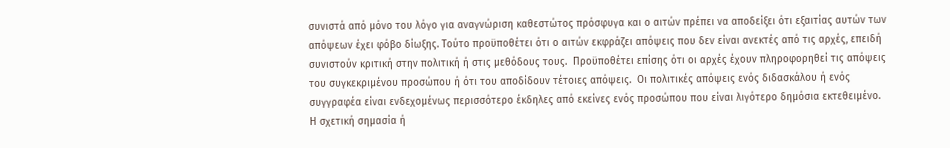συνιστά από μόνο του λόγο για αναγνώριση καθεστώτος πρόσφυγα και ο αιτών πρέπει να αποδείξει ότι εξαιτίας αυτών των απόψεων έχει φόβο δίωξης. Τούτο προϋποθέτει ότι ο αιτών εκφράζει απόψεις που δεν είναι ανεκτές από τις αρχές, επειδή συνιστούν κριτική στην πολιτική ή στις μεθόδους τους.  Προϋποθέτει επίσης ότι οι αρχές έχουν πληροφορηθεί τις απόψεις του συγκεκριμένου προσώπου ή ότι του αποδίδουν τέτοιες απόψεις.  Οι πολιτικές απόψεις ενός διδασκάλου ή ενός συγγραφέα είναι ενδεχομένως περισσότερο έκδηλες από εκείνες ενός προσώπου που είναι λιγότερο δημόσια εκτεθειμένο.  Η σχετική σημασία ή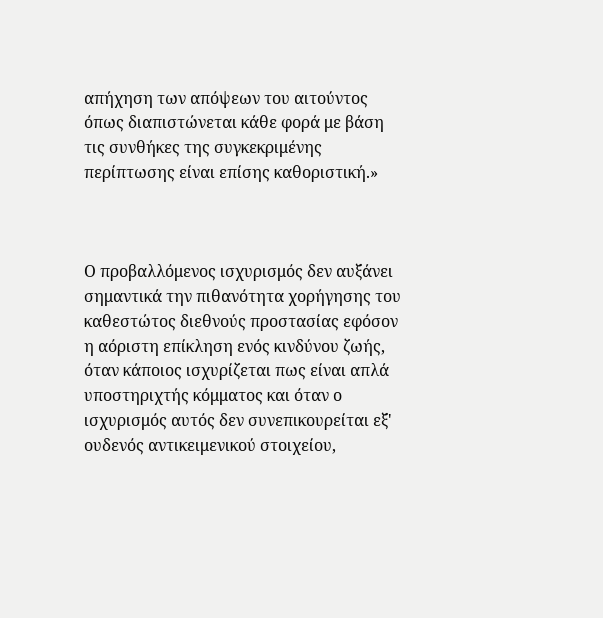απήχηση των απόψεων του αιτούντος όπως διαπιστώνεται κάθε φορά με βάση τις συνθήκες της συγκεκριμένης περίπτωσης είναι επίσης καθοριστική.»



Ο προβαλλόμενος ισχυρισμός δεν αυξάνει σημαντικά την πιθανότητα χορήγησης του καθεστώτος διεθνούς προστασίας εφόσον η αόριστη επίκληση ενός κινδύνου ζωής, όταν κάποιος ισχυρίζεται πως είναι απλά υποστηριχτής κόμματος και όταν ο ισχυρισμός αυτός δεν συνεπικουρείται εξ' ουδενός αντικειμενικού στοιχείου,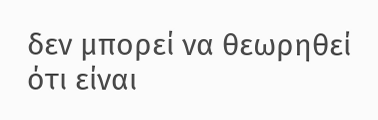δεν μπορεί να θεωρηθεί ότι είναι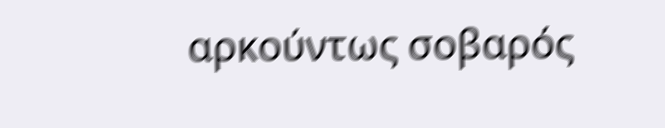αρκούντως σοβαρός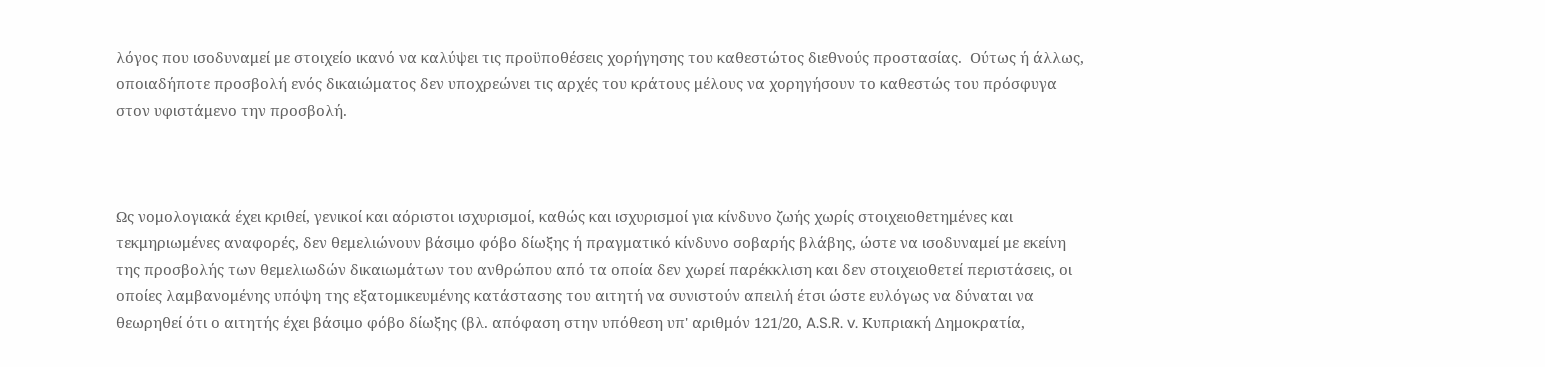λόγος που ισοδυναμεί με στοιχείο ικανό να καλύψει τις προϋποθέσεις χορήγησης του καθεστώτος διεθνούς προστασίας.  Ούτως ή άλλως, οποιαδήποτε προσβολή ενός δικαιώματος δεν υποχρεώνει τις αρχές του κράτους μέλους να χορηγήσουν το καθεστώς του πρόσφυγα στον υφιστάμενο την προσβολή.



Ως νομολογιακά έχει κριθεί, γενικοί και αόριστοι ισχυρισμοί, καθώς και ισχυρισμοί για κίνδυνο ζωής χωρίς στοιχειοθετημένες και τεκμηριωμένες αναφορές, δεν θεμελιώνουν βάσιμο φόβο δίωξης ή πραγματικό κίνδυνο σοβαρής βλάβης, ώστε να ισοδυναμεί με εκείνη της προσβολής των θεμελιωδών δικαιωμάτων του ανθρώπου από τα οποία δεν χωρεί παρέκκλιση και δεν στοιχειοθετεί περιστάσεις, οι οποίες λαμβανομένης υπόψη της εξατομικευμένης κατάστασης του αιτητή να συνιστούν απειλή έτσι ώστε ευλόγως να δύναται να θεωρηθεί ότι ο αιτητής έχει βάσιμο φόβο δίωξης (βλ. απόφαση στην υπόθεση υπ' αριθμόν 121/20, A.S.R. v. Κυπριακή Δημοκρατία,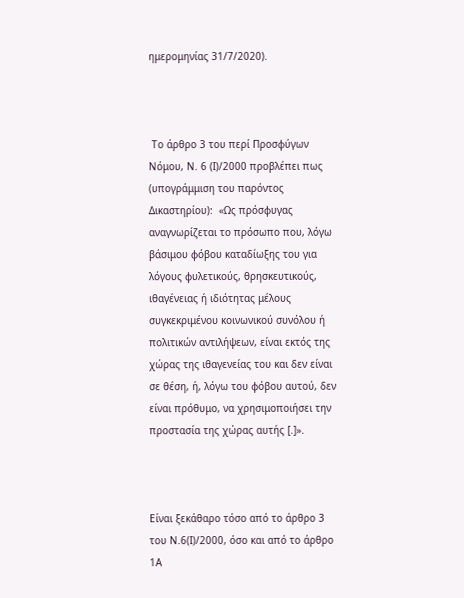ημερομηνίας 31/7/2020).



 Το άρθρο 3 του περί Προσφύγων Νόμου, Ν. 6 (Ι)/2000 προβλέπει πως (υπογράμμιση του παρόντος Δικαστηρίου):  «Ως πρόσφυγας αναγνωρίζεται το πρόσωπο που, λόγω βάσιμου φόβου καταδίωξης του για λόγους φυλετικούς, θρησκευτικούς, ιθαγένειας ή ιδιότητας μέλους συγκεκριμένου κοινωνικού συνόλου ή πολιτικών αντιλήψεων, είναι εκτός της χώρας της ιθαγενείας του και δεν είναι σε θέση, ή, λόγω του φόβου αυτού, δεν είναι πρόθυμο, να χρησιμοποιήσει την προστασία της χώρας αυτής [.]».



Είναι ξεκάθαρο τόσο από το άρθρο 3 του Ν.6(Ι)/2000, όσο και από το άρθρο 1Α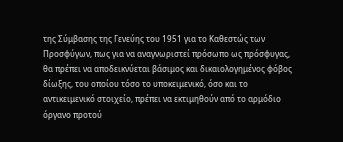της Σύμβασης της Γενεύης του 1951 για το Καθεστώς των Προσφύγων, πως για να αναγνωριστεί πρόσωπο ως πρόσφυγας, θα πρέπει να αποδεικνύεται βάσιμος και δικαιολογημένος φόβος δίωξης, του οποίου τόσο το υποκειμενικό, όσο και το αντικειμενικό στοιχείο, πρέπει να εκτιμηθούν από το αρμόδιο όργανο προτού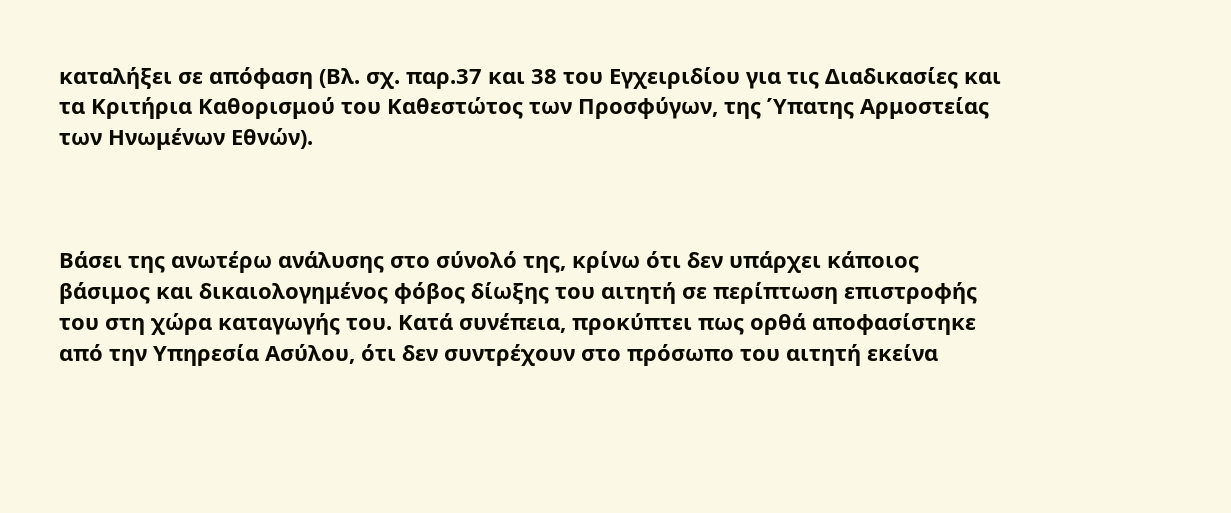καταλήξει σε απόφαση (Βλ. σχ. παρ.37 και 38 του Εγχειριδίου για τις Διαδικασίες και τα Κριτήρια Καθορισμού του Καθεστώτος των Προσφύγων, της Ύπατης Αρμοστείας των Ηνωμένων Εθνών).



Βάσει της ανωτέρω ανάλυσης στο σύνολό της, κρίνω ότι δεν υπάρχει κάποιος βάσιμος και δικαιολογημένος φόβος δίωξης του αιτητή σε περίπτωση επιστροφής του στη χώρα καταγωγής του. Κατά συνέπεια, προκύπτει πως ορθά αποφασίστηκε από την Υπηρεσία Ασύλου, ότι δεν συντρέχουν στο πρόσωπο του αιτητή εκείνα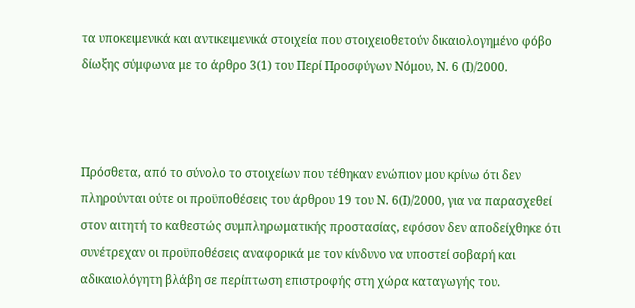τα υποκειμενικά και αντικειμενικά στοιχεία που στοιχειοθετούν δικαιολογημένο φόβο δίωξης σύμφωνα με το άρθρο 3(1) του Περί Προσφύγων Νόμου, Ν. 6 (Ι)/2000.



Πρόσθετα, από το σύνολο το στοιχείων που τέθηκαν ενώπιον μου κρίνω ότι δεν πληρούνται ούτε οι προϋποθέσεις του άρθρου 19 του Ν. 6(Ι)/2000, για να παρασχεθεί στον αιτητή το καθεστώς συμπληρωματικής προστασίας, εφόσον δεν αποδείχθηκε ότι συνέτρεχαν οι προϋποθέσεις αναφορικά με τον κίνδυνο να υποστεί σοβαρή και αδικαιολόγητη βλάβη σε περίπτωση επιστροφής στη χώρα καταγωγής του.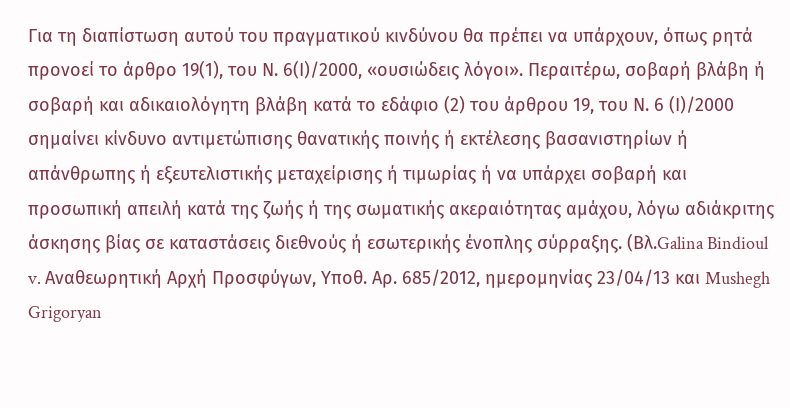Για τη διαπίστωση αυτού του πραγματικού κινδύνου θα πρέπει να υπάρχουν, όπως ρητά προνοεί το άρθρο 19(1), του Ν. 6(Ι)/2000, «ουσιώδεις λόγοι». Περαιτέρω, σοβαρή βλάβη ή σοβαρή και αδικαιολόγητη βλάβη κατά το εδάφιο (2) του άρθρου 19, του Ν. 6 (Ι)/2000 σημαίνει κίνδυνο αντιμετώπισης θανατικής ποινής ή εκτέλεσης βασανιστηρίων ή απάνθρωπης ή εξευτελιστικής μεταχείρισης ή τιμωρίας ή να υπάρχει σοβαρή και προσωπική απειλή κατά της ζωής ή της σωματικής ακεραιότητας αμάχου, λόγω αδιάκριτης άσκησης βίας σε καταστάσεις διεθνούς ή εσωτερικής ένοπλης σύρραξης. (Βλ.Galina Bindioul v. Αναθεωρητική Αρχή Προσφύγων, Υποθ. Αρ. 685/2012, ημερομηνίας 23/04/13 και Mushegh Grigoryan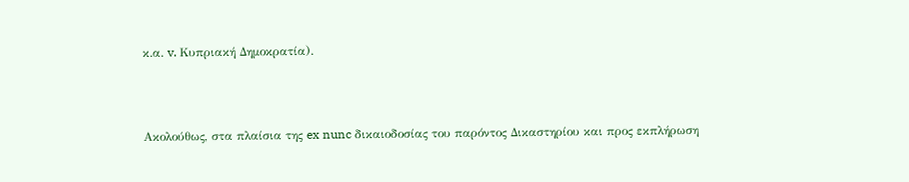κ.α. v. Κυπριακή Δημοκρατία).



Ακολούθως, στα πλαίσια της ex nunc δικαιοδοσίας του παρόντος Δικαστηρίου και προς εκπλήρωση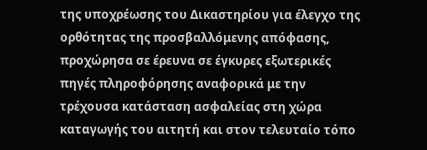της υποχρέωσης του Δικαστηρίου για έλεγχο της ορθότητας της προσβαλλόμενης απόφασης, προχώρησα σε έρευνα σε έγκυρες εξωτερικές πηγές πληροφόρησης αναφορικά με την τρέχουσα κατάσταση ασφαλείας στη χώρα καταγωγής του αιτητή και στον τελευταίο τόπο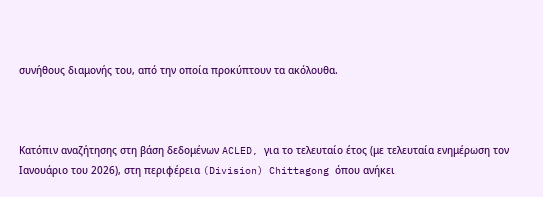συνήθους διαμονής του, από την οποία προκύπτουν τα ακόλουθα.



Κατόπιν αναζήτησης στη βάση δεδομένων ACLED, για το τελευταίο έτος (με τελευταία ενημέρωση τον Ιανουάριο του 2026), στη περιφέρεια (Division) Chittagong όπου ανήκει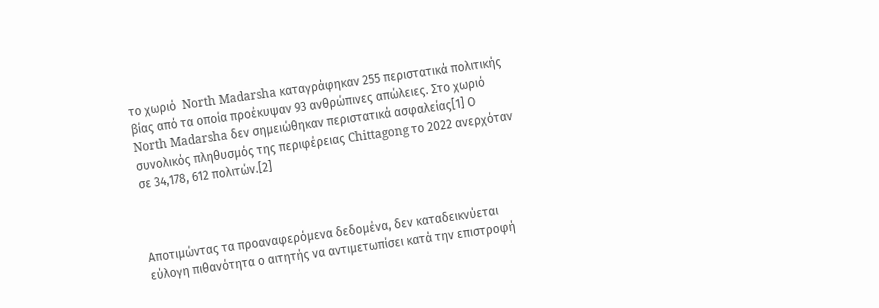το χωριό  North Madarsha καταγράφηκαν 255 περιστατικά πολιτικής βίας από τα οποία προέκυψαν 93 ανθρώπινες απώλειες. Στο χωριό North Madarsha δεν σημειώθηκαν περιστατικά ασφαλείας[1] Ο συνολικός πληθυσμός της περιφέρειας Chittagong το 2022 ανερχόταν σε 34,178, 612 πολιτών.[2]



Αποτιμώντας τα προαναφερόμενα δεδομένα, δεν καταδεικνύεται εύλογη πιθανότητα ο αιτητής να αντιμετωπίσει κατά την επιστροφή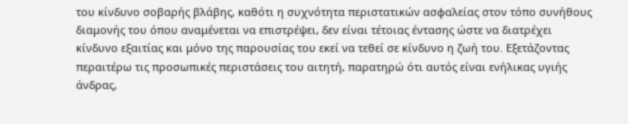του κίνδυνο σοβαρής βλάβης, καθότι η συχνότητα περιστατικών ασφαλείας στον τόπο συνήθους διαμονής του όπου αναμένεται να επιστρέψει, δεν είναι τέτοιας έντασης ώστε να διατρέχει κίνδυνο εξαιτίας και μόνο της παρουσίας του εκεί να τεθεί σε κίνδυνο η ζωή του. Εξετάζοντας περαιτέρω τις προσωπικές περιστάσεις του αιτητή, παρατηρώ ότι αυτός είναι ενήλικας υγιής άνδρας,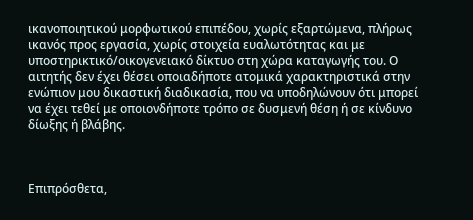ικανοποιητικού μορφωτικού επιπέδου, χωρίς εξαρτώμενα, πλήρως ικανός προς εργασία, χωρίς στοιχεία ευαλωτότητας και με υποστηρικτικό/οικογενειακό δίκτυο στη χώρα καταγωγής του. Ο αιτητής δεν έχει θέσει οποιαδήποτε ατομικά χαρακτηριστικά στην ενώπιον μου δικαστική διαδικασία, που να υποδηλώνουν ότι μπορεί να έχει τεθεί με οποιονδήποτε τρόπο σε δυσμενή θέση ή σε κίνδυνο δίωξης ή βλάβης.



Επιπρόσθετα,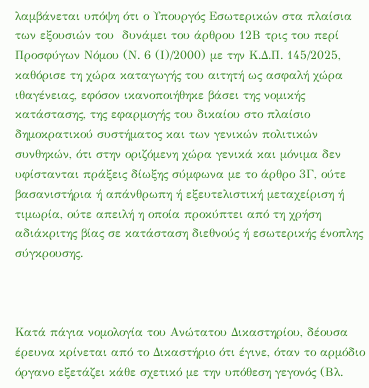λαμβάνεται υπόψη ότι ο Υπουργός Εσωτερικών στα πλαίσια των εξουσιών του  δυνάμει του άρθρου 12Β τρις του περί Προσφύγων Νόμου (Ν. 6 (Ι)/2000) με την Κ.Δ.Π. 145/2025, καθόρισε τη χώρα καταγωγής του αιτητή ως ασφαλή χώρα ιθαγένειας, εφόσον ικανοποιήθηκε βάσει της νομικής κατάστασης, της εφαρμογής του δικαίου στο πλαίσιο δημοκρατικού συστήματος και των γενικών πολιτικών συνθηκών, ότι στην οριζόμενη χώρα γενικά και μόνιμα δεν υφίστανται πράξεις δίωξης σύμφωνα με το άρθρο 3Γ, ούτε βασανιστήρια ή απάνθρωπη ή εξευτελιστική μεταχείριση ή τιμωρία, ούτε απειλή η οποία προκύπτει από τη χρήση αδιάκριτης βίας σε κατάσταση διεθνούς ή εσωτερικής ένοπλης σύγκρουσης.



Κατά πάγια νομολογία του Ανώτατου Δικαστηρίου, δέουσα έρευνα κρίνεται από το Δικαστήριο ότι έγινε, όταν το αρμόδιο όργανο εξετάζει κάθε σχετικό με την υπόθεση γεγονός (Βλ.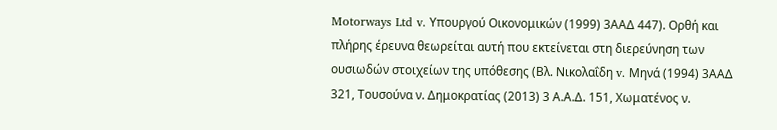Motorways Ltd v. Υπουργού Οικονομικών (1999) 3ΑΑΔ 447). Ορθή και πλήρης έρευνα θεωρείται αυτή που εκτείνεται στη διερεύνηση των ουσιωδών στοιχείων της υπόθεσης (Βλ. Νικολαΐδη v. Μηνά (1994) 3ΑΑΔ 321, Τουσούνα ν. Δημοκρατίας (2013) 3 Α.Α.Δ. 151, Χωματένος ν.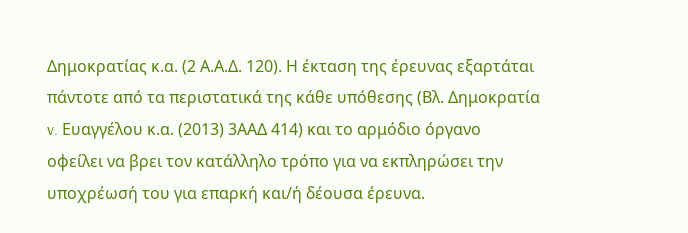Δημοκρατίας κ.α. (2 Α.Α.Δ. 120). Η έκταση της έρευνας εξαρτάται πάντοτε από τα περιστατικά της κάθε υπόθεσης (Βλ. Δημοκρατία v. Ευαγγέλου κ.α. (2013) 3ΑΑΔ 414) και το αρμόδιο όργανο οφείλει να βρει τον κατάλληλο τρόπο για να εκπληρώσει την υποχρέωσή του για επαρκή και/ή δέουσα έρευνα.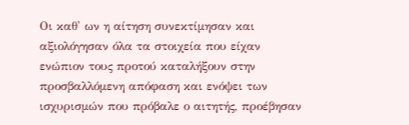Οι καθ' ων η αίτηση συνεκτίμησαν και αξιολόγησαν όλα τα στοιχεία που είχαν ενώπιον τους προτού καταλήξουν στην προσβαλλόμενη απόφαση και ενόψει των ισχυρισμών που πρόβαλε ο αιτητής, προέβησαν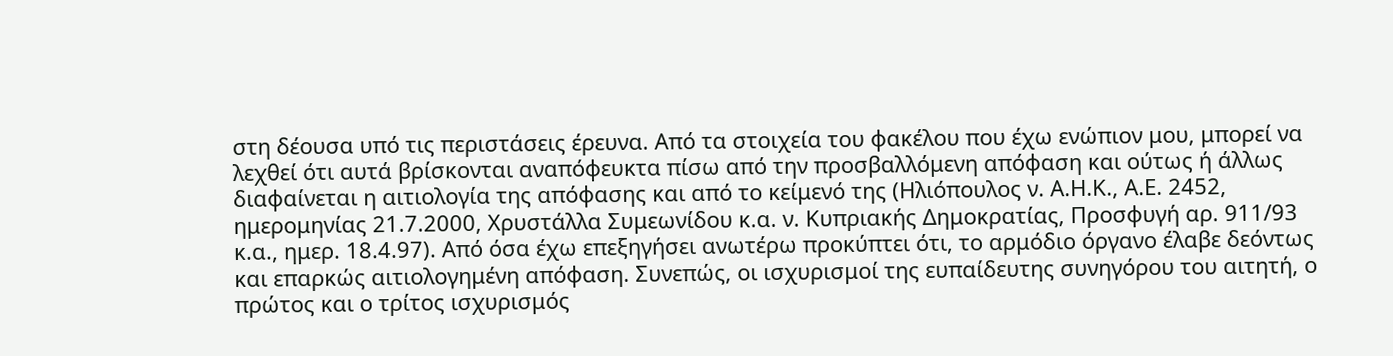στη δέουσα υπό τις περιστάσεις έρευνα. Από τα στοιχεία του φακέλου που έχω ενώπιον μου, μπορεί να λεχθεί ότι αυτά βρίσκονται αναπόφευκτα πίσω από την προσβαλλόμενη απόφαση και ούτως ή άλλως διαφαίνεται η αιτιολογία της απόφασης και από το κείμενό της (Ηλιόπουλος ν. Α.Η.Κ., Α.Ε. 2452, ημερομηνίας 21.7.2000, Χρυστάλλα Συμεωνίδου κ.α. ν. Κυπριακής Δημοκρατίας, Προσφυγή αρ. 911/93 κ.α., ημερ. 18.4.97). Από όσα έχω επεξηγήσει ανωτέρω προκύπτει ότι, το αρμόδιο όργανο έλαβε δεόντως και επαρκώς αιτιολογημένη απόφαση. Συνεπώς, οι ισχυρισμοί της ευπαίδευτης συνηγόρου του αιτητή, ο πρώτος και ο τρίτος ισχυρισμός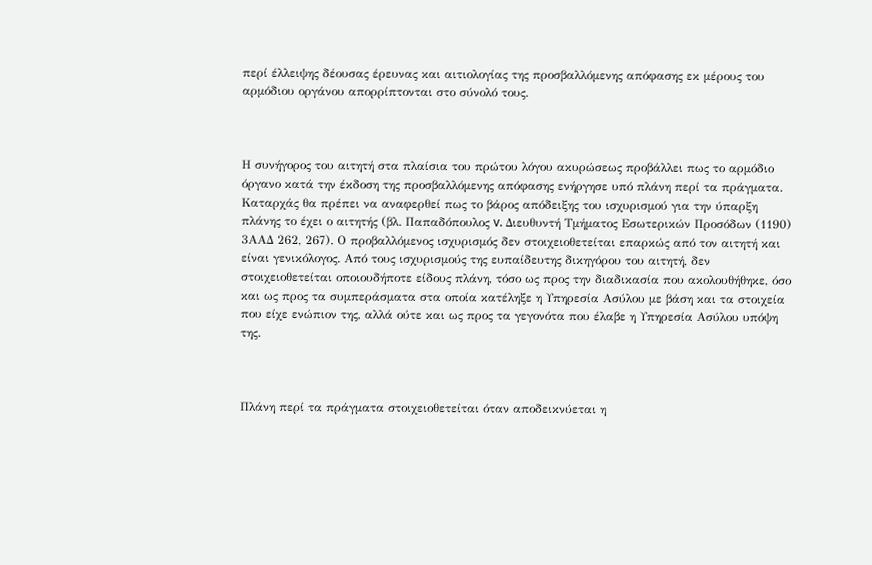περί έλλειψης δέουσας έρευνας και αιτιολογίας της προσβαλλόμενης απόφασης εκ μέρους του αρμόδιου οργάνου απορρίπτονται στο σύνολό τους.



Η συνήγορος του αιτητή στα πλαίσια του πρώτου λόγου ακυρώσεως προβάλλει πως το αρμόδιο όργανο κατά την έκδοση της προσβαλλόμενης απόφασης ενήργησε υπό πλάνη περί τα πράγματα. Καταρχάς θα πρέπει να αναφερθεί πως το βάρος απόδειξης του ισχυρισμού για την ύπαρξη πλάνης το έχει ο αιτητής (βλ. Παπαδόπουλος v. Διευθυντή Τμήματος Εσωτερικών Προσόδων (1190) 3ΑΑΔ 262, 267). Ο προβαλλόμενος ισχυρισμός δεν στοιχειοθετείται επαρκώς από τον αιτητή και είναι γενικόλογος. Από τους ισχυρισμούς της ευπαίδευτης δικηγόρου του αιτητή, δεν στοιχειοθετείται οποιουδήποτε είδους πλάνη, τόσο ως προς την διαδικασία που ακολουθήθηκε, όσο και ως προς τα συμπεράσματα στα οποία κατέληξε η Υπηρεσία Ασύλου με βάση και τα στοιχεία που είχε ενώπιον της, αλλά ούτε και ως προς τα γεγονότα που έλαβε η Υπηρεσία Ασύλου υπόψη της.



Πλάνη περί τα πράγματα στοιχειοθετείται όταν αποδεικνύεται η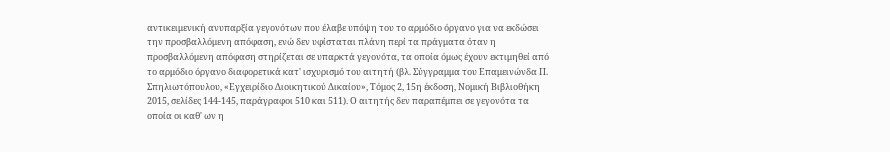αντικειμενική ανυπαρξία γεγονότων που έλαβε υπόψη του το αρμόδιο όργανο για να εκδώσει την προσβαλλόμενη απόφαση, ενώ δεν υφίσταται πλάνη περί τα πράγματα όταν η προσβαλλόμενη απόφαση στηρίζεται σε υπαρκτά γεγονότα, τα οποία όμως έχουν εκτιμηθεί από το αρμόδιο όργανο διαφορετικά κατ' ισχυρισμό του αιτητή (βλ. Σύγγραμμα του Επαμεινώνδα Π. Σπηλιωτόπουλου, «Εγχειρίδιο Διοικητικού Δικαίου», Τόμος 2, 15η έκδοση, Νομική Βιβλιοθήκη 2015, σελίδες 144-145, παράγραφοι 510 και 511). Ο αιτητής δεν παραπέμπει σε γεγονότα τα οποία οι καθ' ων η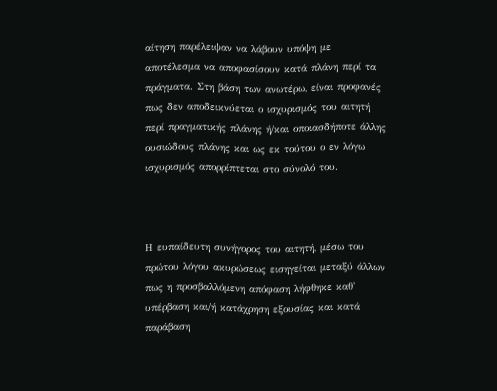αίτηση παρέλειψαν να λάβουν υπόψη με αποτέλεσμα να αποφασίσουν κατά πλάνη περί τα πράγματα. Στη βάση των ανωτέρω, είναι προφανές πως δεν αποδεικνύεται ο ισχυρισμός του αιτητή περί πραγματικής πλάνης ή/και οποιασδήποτε άλλης ουσιώδους πλάνης και ως εκ τούτου ο εν λόγω ισχυρισμός απορρίπτεται στο σύνολό του.



Η ευπαίδευτη συνήγορος του αιτητή, μέσω του πρώτου λόγου ακυρώσεως εισηγείται μεταξύ άλλων πως η προσβαλλόμενη απόφαση λήφθηκε καθ' υπέρβαση και/ή κατάχρηση εξουσίας και κατά παράβαση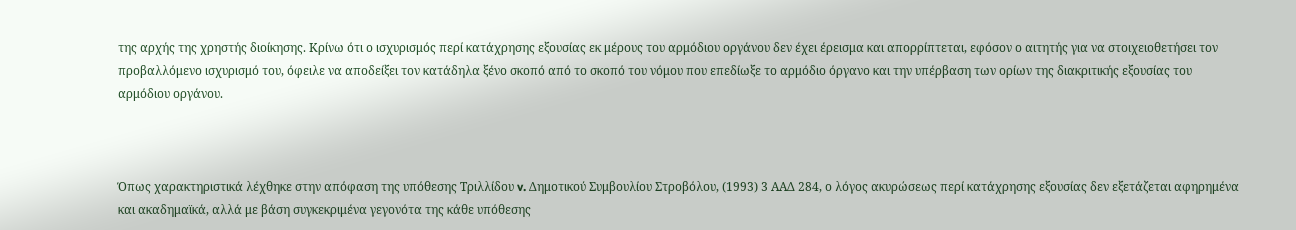της αρχής της χρηστής διοίκησης. Κρίνω ότι ο ισχυρισμός περί κατάχρησης εξουσίας εκ μέρους του αρμόδιου οργάνου δεν έχει έρεισμα και απορρίπτεται, εφόσον ο αιτητής για να στοιχειοθετήσει τον προβαλλόμενο ισχυρισμό του, όφειλε να αποδείξει τον κατάδηλα ξένο σκοπό από το σκοπό του νόμου που επεδίωξε το αρμόδιο όργανο και την υπέρβαση των ορίων της διακριτικής εξουσίας του αρμόδιου οργάνου.



Όπως χαρακτηριστικά λέχθηκε στην απόφαση της υπόθεσης Τριλλίδου v. Δημοτικού Συμβουλίου Στροβόλου, (1993) 3 ΑΑΔ 284, ο λόγος ακυρώσεως περί κατάχρησης εξουσίας δεν εξετάζεται αφηρημένα και ακαδημαϊκά, αλλά με βάση συγκεκριμένα γεγονότα της κάθε υπόθεσης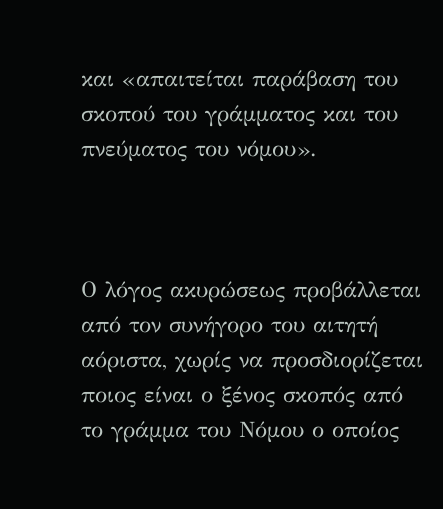και «απαιτείται παράβαση του σκοπού του γράμματος και του πνεύματος του νόμου».



Ο λόγος ακυρώσεως προβάλλεται από τον συνήγορο του αιτητή αόριστα, χωρίς να προσδιορίζεται ποιος είναι ο ξένος σκοπός από το γράμμα του Νόμου ο οποίος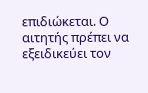επιδιώκεται. Ο αιτητής πρέπει να εξειδικεύει τον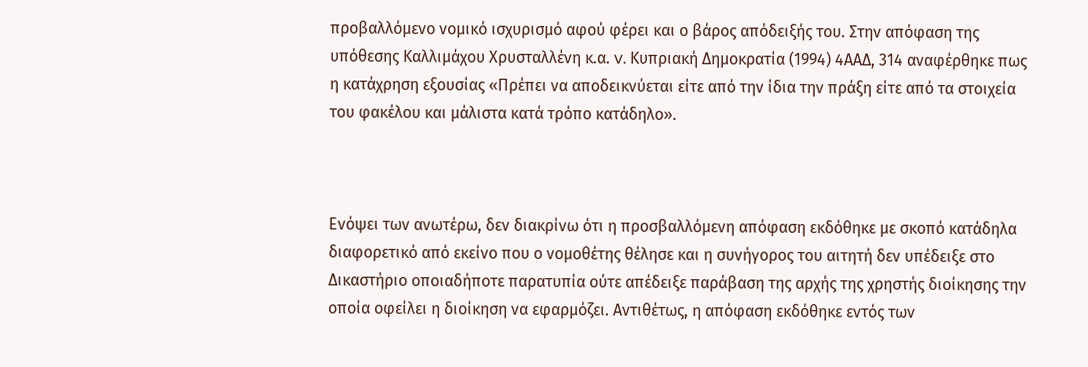προβαλλόμενο νομικό ισχυρισμό αφού φέρει και ο βάρος απόδειξής του. Στην απόφαση της υπόθεσης Καλλιμάχου Χρυσταλλένη κ.α. v. Κυπριακή Δημοκρατία (1994) 4ΑΑΔ, 314 αναφέρθηκε πως η κατάχρηση εξουσίας «Πρέπει να αποδεικνύεται είτε από την ίδια την πράξη είτε από τα στοιχεία του φακέλου και μάλιστα κατά τρόπο κατάδηλο».



Ενόψει των ανωτέρω, δεν διακρίνω ότι η προσβαλλόμενη απόφαση εκδόθηκε με σκοπό κατάδηλα διαφορετικό από εκείνο που ο νομοθέτης θέλησε και η συνήγορος του αιτητή δεν υπέδειξε στο Δικαστήριο οποιαδήποτε παρατυπία ούτε απέδειξε παράβαση της αρχής της χρηστής διοίκησης την οποία οφείλει η διοίκηση να εφαρμόζει. Αντιθέτως, η απόφαση εκδόθηκε εντός των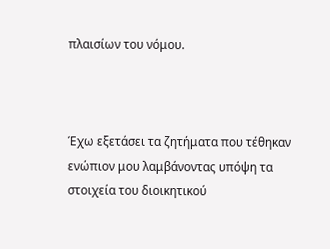πλαισίων του νόμου.



Έχω εξετάσει τα ζητήματα που τέθηκαν ενώπιον μου λαμβάνοντας υπόψη τα στοιχεία του διοικητικού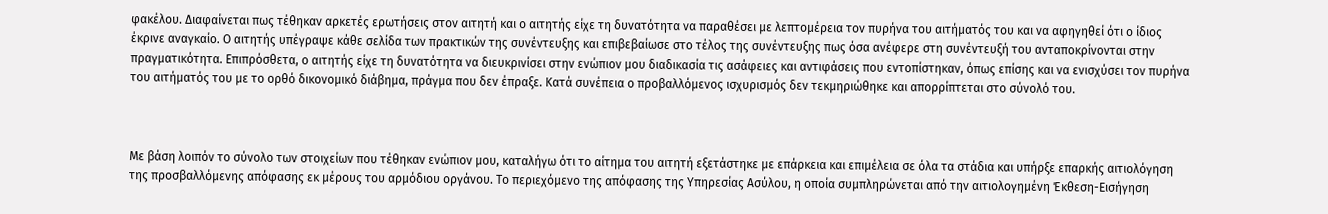φακέλου. Διαφαίνεται πως τέθηκαν αρκετές ερωτήσεις στον αιτητή και ο αιτητής είχε τη δυνατότητα να παραθέσει με λεπτομέρεια τον πυρήνα του αιτήματός του και να αφηγηθεί ότι ο ίδιος έκρινε αναγκαίο. Ο αιτητής υπέγραψε κάθε σελίδα των πρακτικών της συνέντευξης και επιβεβαίωσε στο τέλος της συνέντευξης πως όσα ανέφερε στη συνέντευξή του ανταποκρίνονται στην πραγματικότητα. Επιπρόσθετα, ο αιτητής είχε τη δυνατότητα να διευκρινίσει στην ενώπιον μου διαδικασία τις ασάφειες και αντιφάσεις που εντοπίστηκαν, όπως επίσης και να ενισχύσει τον πυρήνα του αιτήματός του με το ορθό δικονομικό διάβημα, πράγμα που δεν έπραξε. Κατά συνέπεια ο προβαλλόμενος ισχυρισμός δεν τεκμηριώθηκε και απορρίπτεται στο σύνολό του.



Με βάση λοιπόν το σύνολο των στοιχείων που τέθηκαν ενώπιον μου, καταλήγω ότι το αίτημα του αιτητή εξετάστηκε με επάρκεια και επιμέλεια σε όλα τα στάδια και υπήρξε επαρκής αιτιολόγηση της προσβαλλόμενης απόφασης εκ μέρους του αρμόδιου οργάνου. Το περιεχόμενο της απόφασης της Υπηρεσίας Ασύλου, η οποία συμπληρώνεται από την αιτιολογημένη Έκθεση-Εισήγηση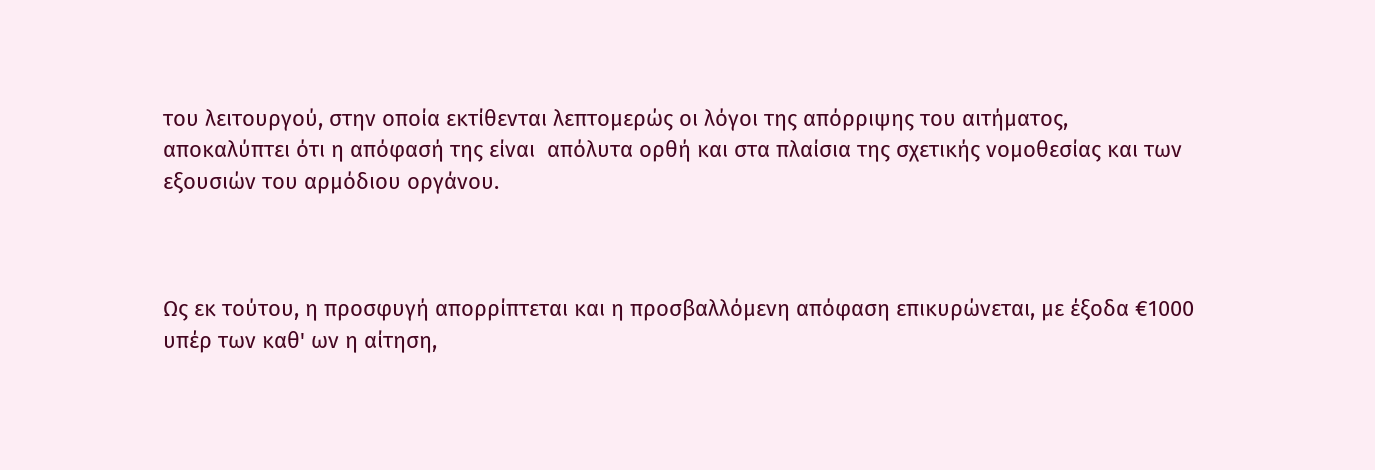του λειτουργού, στην οποία εκτίθενται λεπτομερώς οι λόγοι της απόρριψης του αιτήματος, αποκαλύπτει ότι η απόφασή της είναι  απόλυτα ορθή και στα πλαίσια της σχετικής νομοθεσίας και των εξουσιών του αρμόδιου οργάνου.



Ως εκ τούτου, η προσφυγή απορρίπτεται και η προσβαλλόμενη απόφαση επικυρώνεται, με έξοδα €1000 υπέρ των καθ' ων η αίτηση,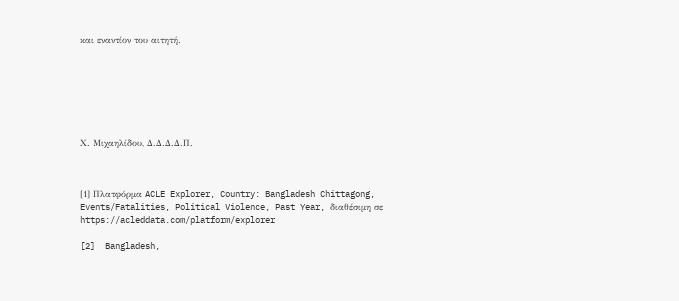και εναντίον του αιτητή.







Χ. Μιχαηλίδου, Δ.Δ.Δ.Δ.Π.



[1] Πλατφόρμα ACLE Explorer, Country: Bangladesh Chittagong, Events/Fatalities, Political Violence, Past Year, διαθέσιμη σε https://acleddata.com/platform/explorer

[2]  Bangladesh,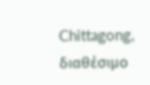Chittagong, διαθέσιμο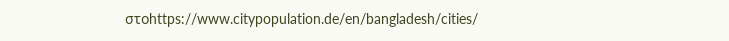στοhttps://www.citypopulation.de/en/bangladesh/cities/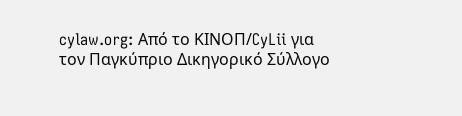cylaw.org: Από το ΚΙΝOΠ/CyLii για τον Παγκύπριο Δικηγορικό Σύλλογο